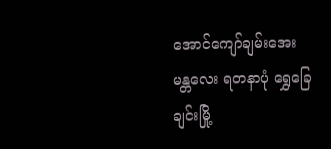အောင်ကျော်ချမ်းအေး မန္တလေး ရတနာပုံ ရွှေခြေချင်းမြို့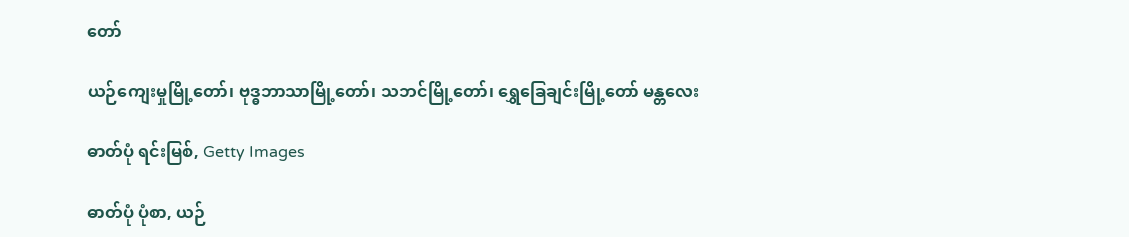တော်

ယဉ်ကျေးမှုမြို့တော်၊ ဗုဒ္ဓဘာသာမြို့တော်၊ သဘင်မြို့တော်၊ ရွှေခြေချင်းမြို့တော် မန္တလေး

ဓာတ်ပုံ ရင်းမြစ်, Getty Images

ဓာတ်ပုံ ပုံစာ, ယဉ်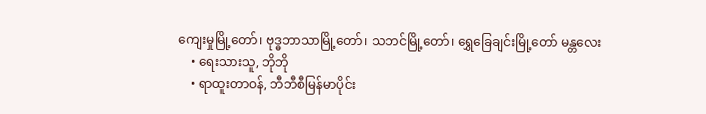ကျေးမှုမြို့တော်၊ ဗုဒ္ဓဘာသာမြို့တော်၊ သဘင်မြို့တော်၊ ရွှေခြေချင်းမြို့တော် မန္တလေး
    • ရေးသားသူ, ဘိုဘို
    • ရာထူးတာဝန်, ဘီဘီစီမြန်မာပိုင်း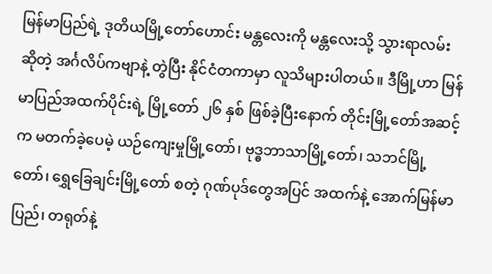မြန်မာပြည်ရဲ့ ဒုတိယမြို့တော်ဟောင်း မန္တလေးကို မန္တလေးသို့ သွားရာလမ်း ဆိုတဲ့ အင်္ဂလိပ်ကဗျာနဲ့ တွဲပြီး နိုင်ငံတကာမှာ လူသိများပါတယ်။ ဒီမြို့ဟာ မြန်မာပြည်အထက်ပိုင်းရဲ့ မြို့တော် ၂၆ နှစ် ဖြစ်ခဲ့ပြီးနောက် တိုင်းမြို့တော်အဆင့်က မတက်ခဲ့ပေမဲ့ ယဉ်ကျေးမှုမြို့တော်၊ ဗုဒ္ဓဘာသာမြို့တော်၊ သဘင်မြို့တော်၊ ရွှေခြေချင်းမြို့တော် စတဲ့ ဂုဏ်ပုဒ်တွေအပြင် အထက်နဲ့ အောက်မြန်မာပြည်၊ တရုတ်နဲ့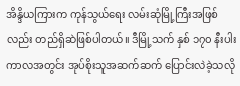အိန္ဒိယကြားက ကုန်သွယ်ရေး လမ်းဆုံမြို့ကြီးအဖြစ်လည်း တည်ရှိဆဲဖြစ်ပါတယ်။ ဒီမြို့သက် နှစ် ၁၇၀ နီးပါး ကာလအတွင်း အုပ်စိုးသူအဆက်ဆက် ပြောင်းလဲခဲ့သလို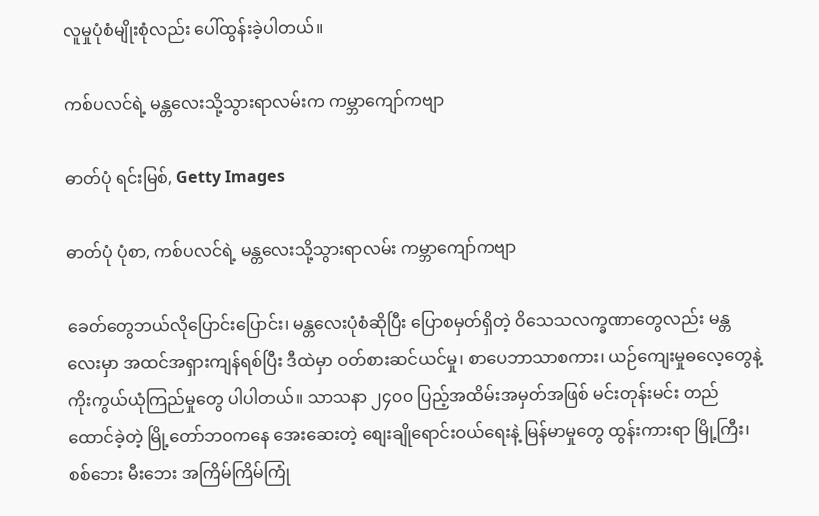လူမှုပုံစံမျိုးစုံလည်း ပေါ်ထွန်းခဲ့ပါတယ်။

ကစ်ပလင်ရဲ့ မန္တလေးသို့သွားရာလမ်းက ကမ္ဘာကျော်ကဗျာ

ဓာတ်ပုံ ရင်းမြစ်, Getty Images

ဓာတ်ပုံ ပုံစာ, ကစ်ပလင်ရဲ့ မန္တလေးသို့သွားရာလမ်း ကမ္ဘာကျော်ကဗျာ

ခေတ်တွေဘယ်လိုပြောင်းပြောင်း၊ မန္တလေးပုံစံဆိုပြီး ပြောစမှတ်ရှိတဲ့ ဝိသေသလက္ခဏာတွေလည်း မန္တလေးမှာ အထင်အရှားကျန်ရစ်ပြီး ဒီထဲမှာ ဝတ်စားဆင်ယင်မှု၊ စာပေဘာသာစကား၊ ယဉ်ကျေးမှုဓလေ့တွေနဲ့ ကိုးကွယ်ယုံကြည်မှုတွေ ပါပါတယ်။ သာသနာ ၂၄၀၀ ပြည့်အထိမ်းအမှတ်အဖြစ် မင်းတုန်းမင်း တည်ထောင်ခဲ့တဲ့ မြို့တော်ဘ၀ကနေ အေးဆေးတဲ့ စျေးချိုရောင်းဝယ်ရေးနဲ့ မြန်မာမှုတွေ ထွန်းကားရာ မြို့ကြီး၊ စစ်ဘေး မီးဘေး အကြိမ်ကြိမ်ကြုံ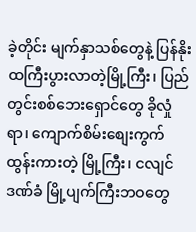ခဲ့တိုင်း မျက်နှာသစ်တွေနဲ့ ပြန်နိုးထကြီးပွားလာတဲ့မြို့ကြီး၊ ပြည်တွင်းစစ်ဘေးရှောင်တွေ ခိုလှုံရာ၊ ကျောက်စိမ်းစျေးကွက်ထွန်းကားတဲ့ မြို့ကြီး၊ ငလျင်ဒဏ်ခံ မြို့ပျက်ကြီးဘဝတွေ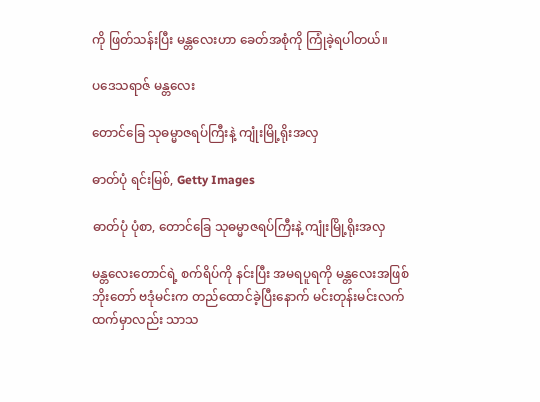ကို ဖြတ်သန်းပြီး မန္တလေးဟာ ခေတ်အစုံကို ကြုံခဲ့ရပါတယ်။

ပဒေသရာဇ် မန္တလေး

တောင်ခြေ သုဓမ္မာဇရပ်ကြီးနဲ့ ကျုံးမြို့ရိုးအလှ

ဓာတ်ပုံ ရင်းမြစ်, Getty Images

ဓာတ်ပုံ ပုံစာ, တောင်ခြေ သုဓမ္မာဇရပ်ကြီးနဲ့ ကျုံးမြို့ရိုးအလှ

မန္တလေးတောင်ရဲ့ စက်ရိပ်ကို နင်းပြီး အမရပူရကို မန္တလေးအဖြစ် ဘိုးတော် ဗဒုံမင်းက တည်ထောင်ခဲ့ပြီးနောက် မင်းတုန်းမင်းလက်ထက်မှာလည်း သာသ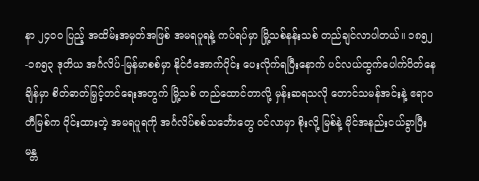နာ ၂၄၀၀ ပြည့် အထိမ်းအမှတ်အဖြစ် အမရပူရနဲ့ ကပ်ရပ်မှာ မြို့သစ်နန်းသစ် တည်ချင်လာပါတယ်။ ၁၈၅၂-၁၈၅၃ ဒုတိယ အင်္ဂလိပ်-မြန်မာစစ်မှာ နိုင်ငံအောက်ပိုင်း ပေးလိုက်ရပြီးနောက် ပင်လယ်ထွက်ပေါက်ပိတ်နေချိန်မှာ စိတ်ဓာတ်မြှင့်တင်ရေးအတွက် မြို့သစ် တည်ထောင်တာလို့ မှန်းဆရသလို တောင်သမန်အင်းနဲ့ ဧရာဝတီမြစ်က ဝိုင်းထားတဲ့ အမရပူရကို အင်္ဂလိပ်စစ်သင်္ဘောတွေ ၀င်လာမှာ စိုးလို့ မြစ်နဲ့ မိုင်အနည်းငယ်ခွာပြီး မန္တ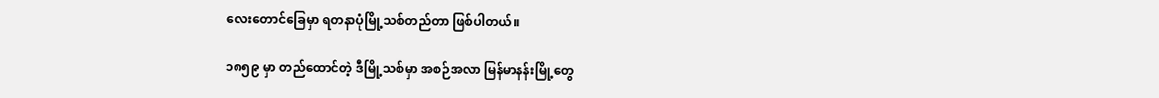လေးတောင်ခြေမှာ ရတနာပုံမြို့သစ်တည်တာ ဖြစ်ပါတယ်။

၁၈၅၉ မှာ တည်ထောင်တဲ့ ဒီမြို့သစ်မှာ အစဉ်အလာ မြန်မာနန်းမြို့တွေ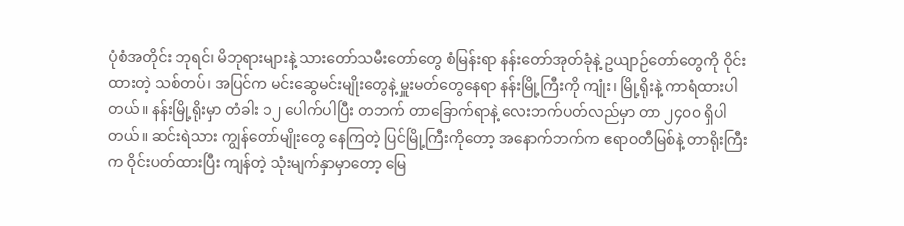ပုံစံအတိုင်း ဘုရင်၊ မိဘုရားများနဲ့ သားတော်သမီးတော်တွေ စံမြန်းရာ နန်းတော်အုတ်ခုံနဲ့ ဥယျာဉ်တော်တွေကို ဝိုင်းထားတဲ့ သစ်တပ်၊ အပြင်က မင်းဆွေမင်းမျိုးတွေနဲ့ မှူးမတ်တွေနေရာ နန်းမြို့ကြီးကို ကျုံး၊ မြို့ရိုးနဲ့ ကာရံထားပါတယ်။ နန်းမြို့ရိုးမှာ တံခါး ၁၂ ပေါက်ပါပြီး တဘက် တာခြောက်ရာနဲ့ လေးဘက်ပတ်လည်မှာ တာ ၂၄၀၀ ရှိပါတယ်။ ဆင်းရဲသား ကျွန်တော်မျိုးတွေ နေကြတဲ့ ပြင်မြို့ကြီးကိုတော့ အနောက်ဘက်က ဧရာဝတီမြစ်နဲ့ တာရိုးကြီးက ဝိုင်းပတ်ထားပြီး ကျန်တဲ့ သုံးမျက်နှာမှာတော့ မြေ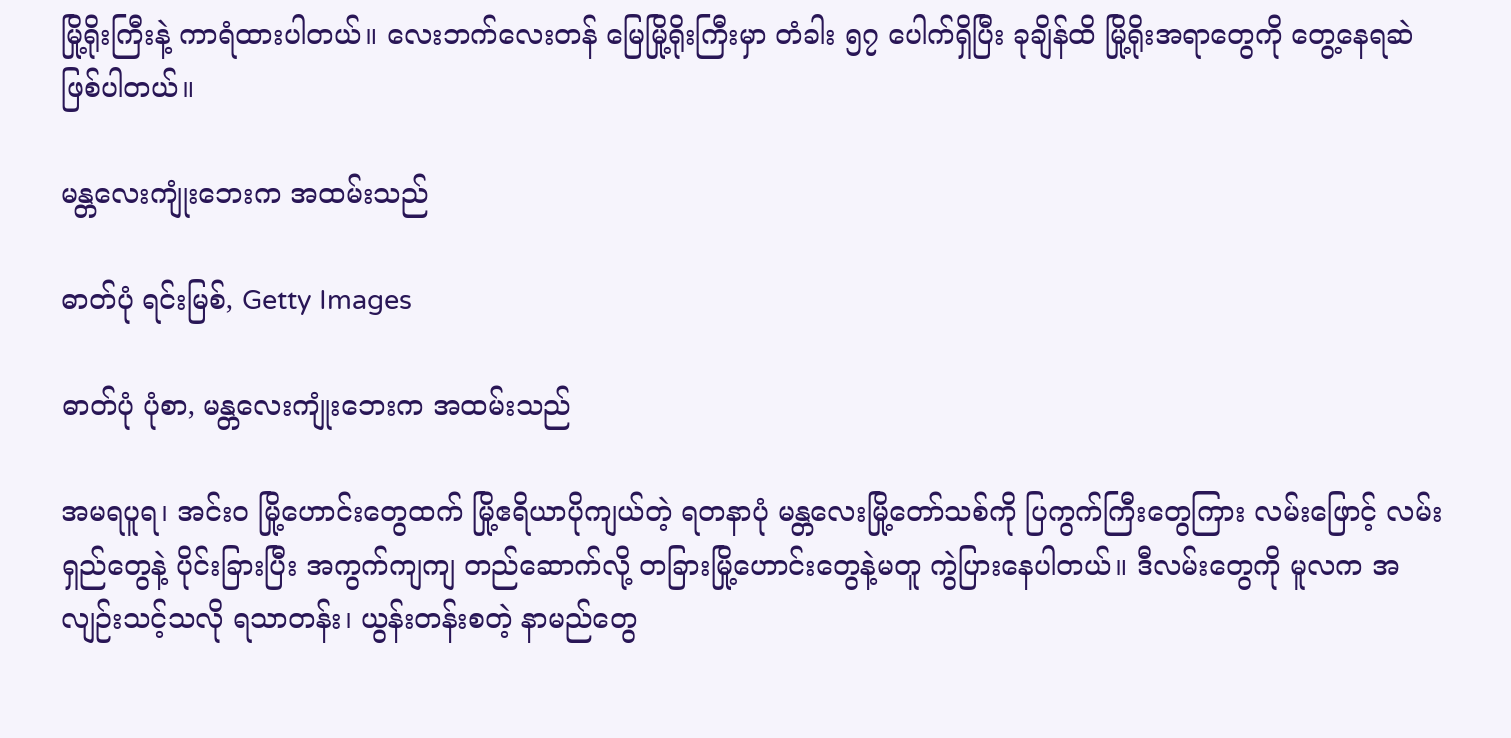မြို့ရိုးကြီးနဲ့ ကာရံထားပါတယ်။ လေးဘက်လေးတန် မြေမြို့ရိုးကြီးမှာ တံခါး ၅၇ ပေါက်ရှိပြီး ခုချိန်ထိ မြို့ရိုးအရာတွေကို တွေ့နေရဆဲ ဖြစ်ပါတယ်။

မန္တလေးကျုံးဘေးက အထမ်းသည်

ဓာတ်ပုံ ရင်းမြစ်, Getty Images

ဓာတ်ပုံ ပုံစာ, မန္တလေးကျုံးဘေးက အထမ်းသည်

အမရပူရ၊ အင်းဝ မြို့ဟောင်းတွေထက် မြို့ဧရိယာပိုကျယ်တဲ့ ရတနာပုံ မန္တလေးမြို့တော်သစ်ကို ပြကွက်ကြီးတွေကြား လမ်းဖြောင့် လမ်းရှည်တွေနဲ့ ပိုင်းခြားပြီး အကွက်ကျကျ တည်ဆောက်လို့ တခြားမြို့ဟောင်းတွေနဲ့မတူ ကွဲပြားနေပါတယ်။ ဒီလမ်းတွေကို မူလက အလျဉ်းသင့်သလို ရသာတန်း၊ ယွန်းတန်းစတဲ့ နာမည်တွေ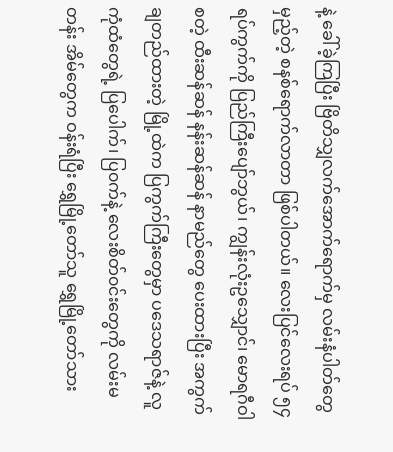နဲ့ ခေါ်ခဲ့ကြပြီး ဗြိတိသျှလက်အောက်ရောက်မှ လမ်းနံပါတ်တွေမှည့်တဲ့ စနစ်ရောက်လာတာ ဖြစ်ပါတယ်။ လေးပြင်လေးရပ် ၅၄ ရပ်ကွက်ကို ပြည်ကြီးပျော်ဘွယ်၊ ကျွန်းလုံးဥသျှောင်၊ မောရဂီဝါ စတဲ့ ထီးဆန်ဆန် နန်းဆန်ဆန် နာမည်တွေ ပေးထားပြီး အကွက်ချတည်ထားတဲ့ မြို့ထဲက ပြကွက်ကြီးတွေမှာ ပဒေသရာဇ်နဲ့ လူကုံထံတွေရဲ့ ပြပေါက်၊ ပြ၀က်နဲ့ လေးစိတ်၀င်းတွေကို လမ်းမတန်း အိမ်တွေက ဝန်းရံပြီး ရွှေမြို့တော်သူ ရွှေမြို့တော်သား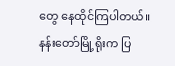တွေ နေထိုင်ကြပါတယ်။ နန်းတော်မြို့ရိုးက ပြ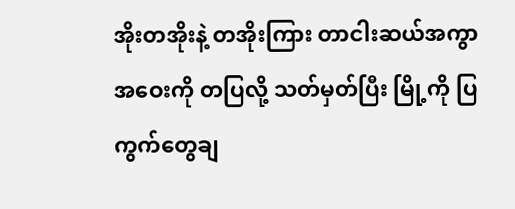အိုးတအိုးနဲ့ တအိုးကြား တာငါးဆယ်အကွာအဝေးကို တပြလို့ သတ်မှတ်ပြီး မြို့ကို ပြကွက်တွေချ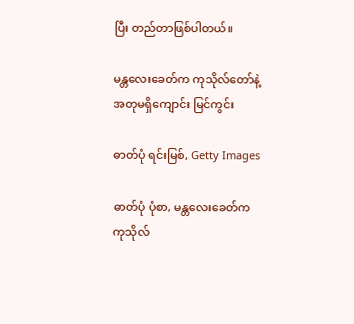ပြီး တည်တာဖြစ်ပါတယ်။

မန္တလေးခေတ်က ကုသိုလ်တော်နဲ့ အတုမရှိကျောင်း မြင်ကွင်း

ဓာတ်ပုံ ရင်းမြစ်, Getty Images

ဓာတ်ပုံ ပုံစာ, မန္တလေးခေတ်က ကုသိုလ်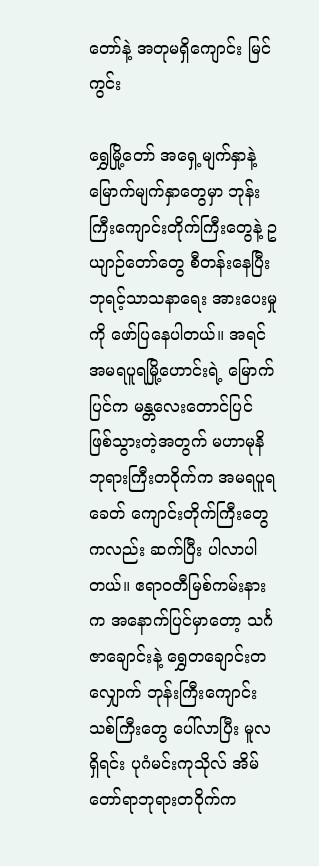တော်နဲ့ အတုမရှိကျောင်း မြင်ကွင်း

ရွှေမြို့တော် အရှေ့မျက်နှာနဲ့ မြောက်မျက်နှာတွေမှာ ဘုန်းကြီးကျောင်းတိုက်ကြီးတွေနဲ့ ဥယျာဉ်တော်တွေ စီတန်းနေပြီး ဘုရင့်သာသနာရေး အားပေးမှုကို ဖော်ပြနေပါတယ်။ အရင် အမရပူရမြို့ဟောင်းရဲ့ မြောက်ပြင်က မန္တလေးတောင်ပြင် ဖြစ်သွားတဲ့အတွက် မဟာမုနိဘုရားကြီးတဝိုက်က အမရပူရခေတ် ကျောင်းတိုက်ကြီးတွေကလည်း ဆက်ပြီး ပါလာပါတယ်။ ဧရာဝတီမြစ်ကမ်းနားက အနောက်ပြင်မှာတော့ သင်္ဂဇာချောင်းနဲ့ ရွှေတချောင်းတလျှောက် ဘုန်းကြီးကျောင်းသစ်ကြီးတွေ ပေါ်လာပြီး မူလရှိရင်း ပုဂံမင်းကုသိုလ် အိမ်တော်ရာဘုရားတဝိုက်က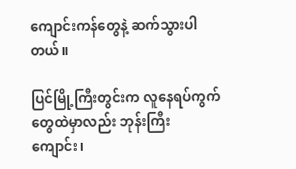ကျောင်းကန်တွေနဲ့ ဆက်သွားပါတယ်။

ပြင်မြို့ကြီးတွင်းက လူနေရပ်ကွက်တွေထဲမှာလည်း ဘုန်းကြီးကျောင်း၊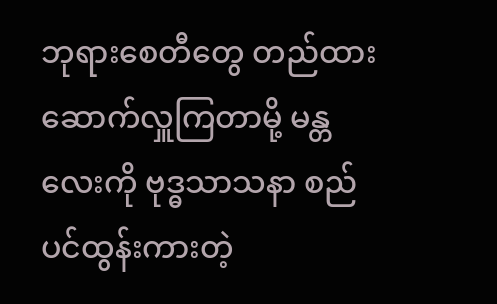ဘုရားစေတီတွေ တည်ထားဆောက်လှူကြတာမို့ မန္တလေးကို ဗုဒ္ဓသာသနာ စည်ပင်ထွန်းကားတဲ့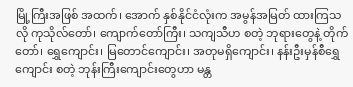မြို့ကြီးအဖြစ် အထက်၊ အောက် နှစ်နိုင်ငံလုံးက အမွန်အမြတ် ထားကြသလို ကုသိုလ်တော်၊ ကျောက်တော်ကြီး၊ သကျသီဟ စတဲ့ ဘုရားတွေနဲ့ တိုက်တော်၊ ရွှေကျောင်း၊ မြတောင်ကျောင်း၊ အတုမရှိကျောင်း၊ နန်းဦးမှန်စီရွှေကျောင်း စတဲ့ ဘုန်းကြီးကျောင်းတွေဟာ မန္တ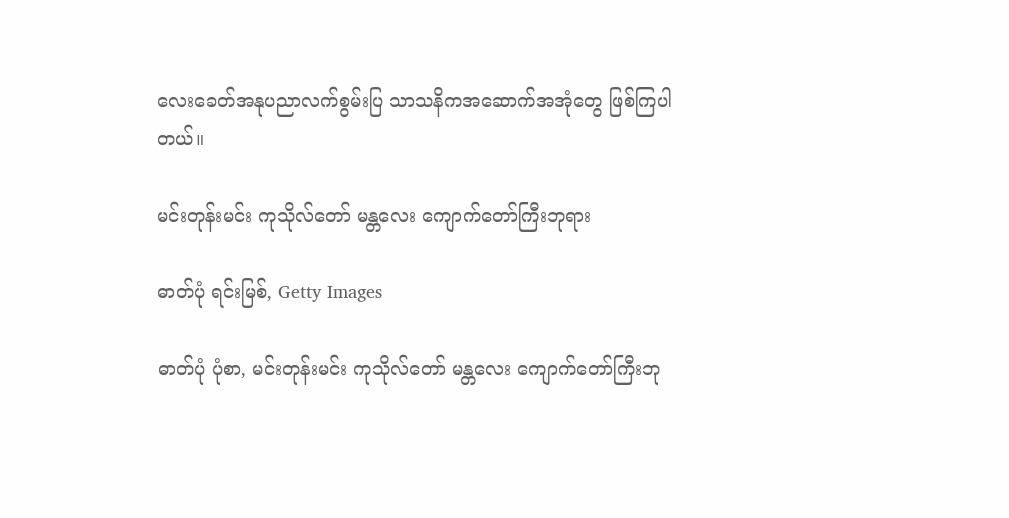လေးခေတ်အနုပညာလက်စွမ်းပြ သာသနိကအဆောက်အအုံတွေ ဖြစ်ကြပါတယ်။

မင်းတုန်းမင်း ကုသိုလ်တော် မန္တလေး ကျောက်တော်ကြီးဘုရား

ဓာတ်ပုံ ရင်းမြစ်, Getty Images

ဓာတ်ပုံ ပုံစာ, မင်းတုန်းမင်း ကုသိုလ်တော် မန္တလေး ကျောက်တော်ကြီးဘု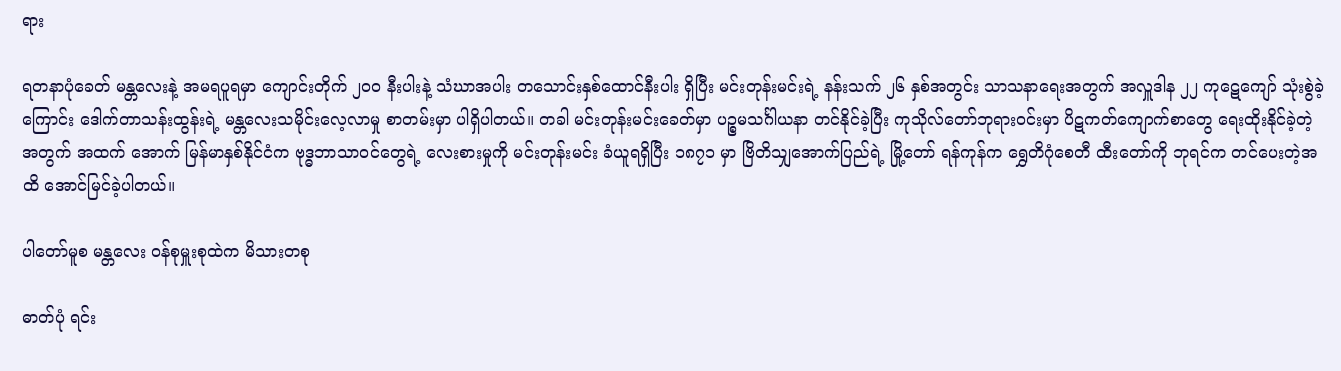ရား

ရတနာပုံခေတ် မန္တလေးနဲ့ အမရပူရမှာ ကျောင်းတိုက် ၂၀၀ နီးပါးနဲ့ သံဃာအပါး တသောင်းနှစ်ထောင်နီးပါး ရှိပြီး မင်းတုန်းမင်းရဲ့ နန်းသက် ၂၆ နှစ်အတွင်း သာသနာရေးအတွက် အလှူဒါန ၂၂ ကုဋေကျော် သုံးစွဲခဲ့ကြောင်း ဒေါက်တာသန်းထွန်းရဲ့ မန္တလေးသမိုင်းလေ့လာမှု စာတမ်းမှာ ပါရှိပါတယ်။ တခါ မင်းတုန်းမင်းခေတ်မှာ ပဉ္စမသင်္ဂါယနာ တင်နိုင်ခဲ့ပြီး ကုသိုလ်တော်ဘုရားဝင်းမှာ ပိဋကတ်ကျောက်စာတွေ ရေးထိုးနိုင်ခဲ့တဲ့အတွက် အထက် အောက် မြန်မာနှစ်နိုင်ငံက ဗုဒ္ဓဘာသာ၀င်တွေရဲ့ လေးစားမှုကို မင်းတုန်းမင်း ခံယူရရှိပြီး ၁၈၇၁ မှာ ဗြိတိသျှအောက်ပြည်ရဲ့ မြို့တော် ရန်ကုန်က ရွှေတိဂုံစေတီ ထီးတော်ကို ဘုရင်က တင်ပေးတဲ့အထိ အောင်မြင်ခဲ့ပါတယ်။

ပါတော်မူစ မန္တလေး ၀န်စုမှူးစုထဲက မိသားတစု

ဓာတ်ပုံ ရင်း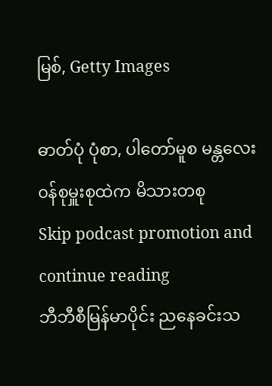မြစ်, Getty Images

ဓာတ်ပုံ ပုံစာ, ပါတော်မူစ မန္တလေး ၀န်စုမှူးစုထဲက မိသားတစု
Skip podcast promotion and continue reading
ဘီဘီစီမြန်မာပိုင်း ညနေခင်းသ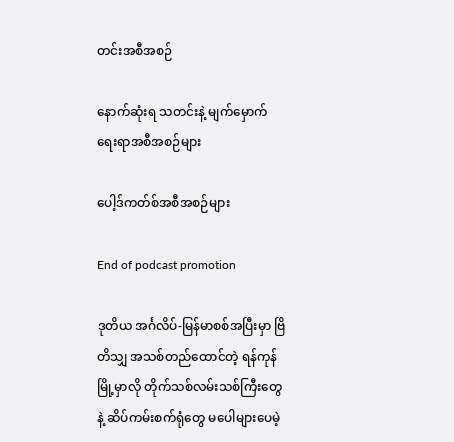တင်းအစီအစဉ်

နောက်ဆုံးရ သတင်းနဲ့ မျက်မှောက်ရေးရာအစီအစဉ်များ

ပေါ့ဒ်ကတ်စ်အစီအစဉ်များ

End of podcast promotion

ဒုတိယ အင်္ဂလိပ်-မြန်မာစစ်အပြီးမှာ ဗြိတိသျှ အသစ်တည်ထောင်တဲ့ ရန်ကုန်မြို့မှာလို တိုက်သစ်လမ်းသစ်ကြီးတွေနဲ့ ဆိပ်ကမ်းစက်ရုံတွေ မပေါများပေမဲ့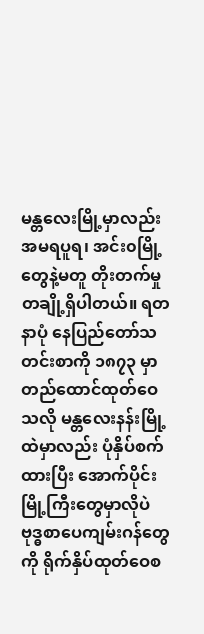မန္တလေးမြို့မှာလည်း အမရပူရ၊ အင်း၀မြို့တွေနဲ့မတူ တိုးတက်မှု တချို့ရှိပါတယ်။ ရတနာပုံ နေပြည်တော်သတင်းစာကို ၁၈၇၃ မှာ တည်ထောင်ထုတ်ဝေသလို မန္တလေးနန်းမြို့ထဲမှာလည်း ပုံနှိပ်စက်ထားပြီး အောက်ပိုင်းမြို့ကြီးတွေမှာလိုပဲ ဗုဒ္ဓစာပေကျမ်းဂန်တွေကို ရိုက်နှိပ်ထုတ်ဝေစ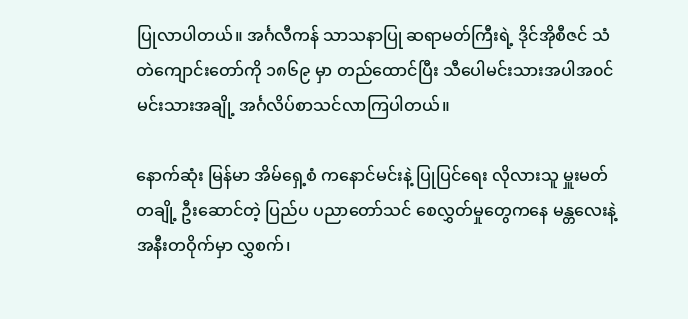ပြုလာပါတယ်။ အင်္ဂလီကန် သာသနာပြု ဆရာမတ်ကြီးရဲ့ ဒိုင်အိုစီဇင် သံတဲကျောင်းတော်ကို ၁၈၆၉ မှာ တည်ထောင်ပြီး သီပေါမင်းသားအပါအ၀င် မင်းသားအချို့ အင်္ဂလိပ်စာသင်လာကြပါတယ်။

နောက်ဆုံး မြန်မာ အိမ်ရှေ့စံ ကနောင်မင်းနဲ့ ပြုပြင်ရေး လိုလားသူ မှူးမတ်တချို့ ဦးဆောင်တဲ့ ပြည်ပ ပညာတော်သင် စေလွှတ်မှုတွေကနေ မန္တလေးနဲ့ အနီးတဝိုက်မှာ လွှစက်၊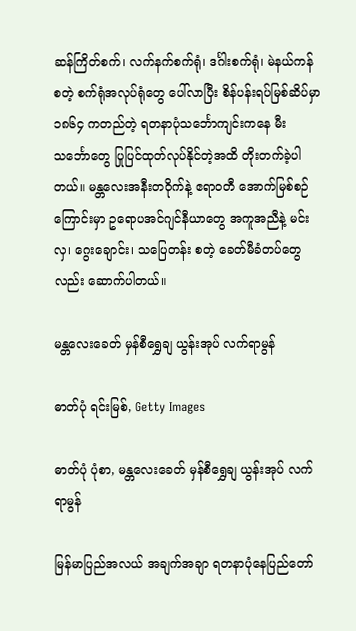ဆန်ကြိတ်စက်၊ လက်နက်စက်ရုံ၊ ဒင်္ဂါးစက်ရုံ၊ မဲနယ်ကန် စတဲ့ စက်ရုံအလုပ်ရုံတွေ ပေါ်လာပြီး စိန်ပန်းရပ်မြစ်ဆိပ်မှာ ၁၈၆၄ ကတည်တဲ့ ရတနာပုံသင်္ဘောကျင်းကနေ မီးသင်္ဘောတွေ ပြုပြင်ထုတ်လုပ်နိုင်တဲ့အထိ တိုးတက်ခဲ့ပါတယ်။ မန္တလေးအနီးတဝိုက်နဲ့ ဧရာ၀တီ အောက်မြစ်စဉ်ကြောင်းမှာ ဥရောပအင်ဂျင်နီယာတွေ အကူအညီနဲ့ မင်းလှ၊ ဂွေးချောင်း၊ သပြေတန်း စတဲ့ ခေတ်မီခံတပ်တွေလည်း ဆောက်ပါတယ်။

မန္တလေးခေတ် မှန်စီရွှေချ ယွန်းအုပ် လက်ရာမွန်

ဓာတ်ပုံ ရင်းမြစ်, Getty Images

ဓာတ်ပုံ ပုံစာ, မန္တလေးခေတ် မှန်စီရွှေချ ယွန်းအုပ် လက်ရာမွန်

မြန်မာပြည်အလယ် အချက်အချာ ရတနာပုံနေပြည်တော်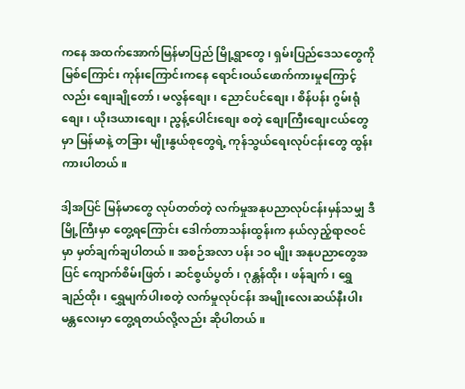ကနေ အထက်အောက်မြန်မာပြည် မြို့ရွာတွေ၊ ရှမ်းပြည်ဒေသတွေကို မြစ်ကြောင်း ကုန်းကြောင်းကနေ ရောင်းဝယ်ဖောက်ကားမှုကြောင့်လည်း စျေးချိုတော်၊ မလွန်စျေး၊ ညောင်ပင်စျေး၊ စိန်ပန်း ဂွမ်းရုံစျေး၊ ယိုးဒယားစျေး၊ ညွန့်ပေါင်းစျေး စတဲ့ စျေးကြီးစျေးငယ်တွေမှာ မြန်မာနဲ့ တခြား မျိုးနွယ်စုတွေရဲ့ ကုန်သွယ်ရေးလုပ်ငန်းတွေ ထွန်းကားပါတယ်။

ဒါ့အပြင် မြန်မာတွေ လုပ်တတ်တဲ့ လက်မှုအနုပညာလုပ်ငန်းမှန်သမျှ ဒီမြို့ကြီးမှာ တွေ့ရကြောင်း ဒေါက်တာသန်းထွန်းက နယ်လှည့်ရာဇဝင်မှာ မှတ်ချက်ချပါတယ်။ အစဉ်အလာ ပန်း ၁၀ မျိုး အနုပညာတွေအပြင် ကျောက်စိမ်းဖြတ်၊ ဆင်စွယ်ပွတ်၊ ဂုန္တန်ထိုး၊ ဖန်ချက်၊ ရွှေချည်ထိုး၊ ရွှေမျက်ပါးစတဲ့ လက်မှုလုပ်ငန်း အမျိုးလေးဆယ်နီးပါး မန္တလေးမှာ တွေ့ရတယ်လို့လည်း ဆိုပါတယ်။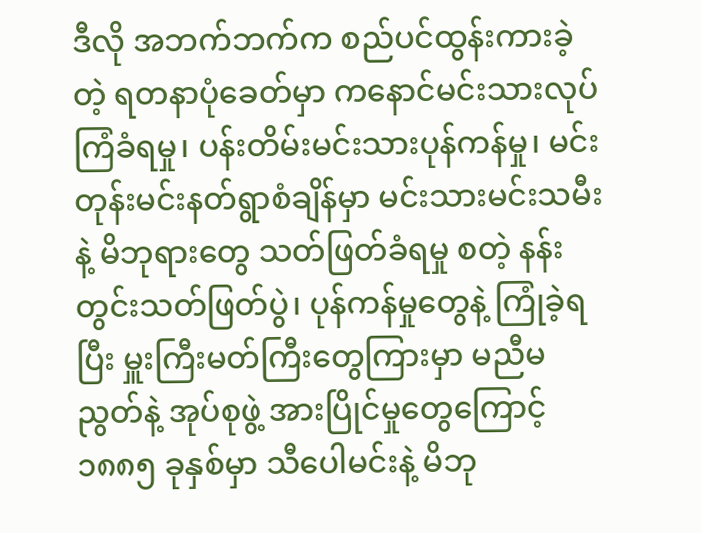ဒီလို အဘက်ဘက်က စည်ပင်ထွန်းကားခဲ့တဲ့ ရတနာပုံခေတ်မှာ ကနောင်မင်းသားလုပ်ကြံခံရမှု၊ ပန်းတိမ်းမင်းသားပုန်ကန်မှု၊ မင်းတုန်းမင်းနတ်ရွာစံချိန်မှာ မင်းသားမင်းသမီးနဲ့ မိဘုရားတွေ သတ်ဖြတ်ခံရမှု စတဲ့ နန်းတွင်းသတ်ဖြတ်ပွဲ၊ ပုန်ကန်မှုတွေနဲ့ ကြုံခဲ့ရပြီး မှူးကြီးမတ်ကြီးတွေကြားမှာ မညီမညွတ်နဲ့ အုပ်စုဖွဲ့ အားပြိုင်မှုတွေကြောင့် ၁၈၈၅ ခုနှစ်မှာ သီပေါမင်းနဲ့ မိဘု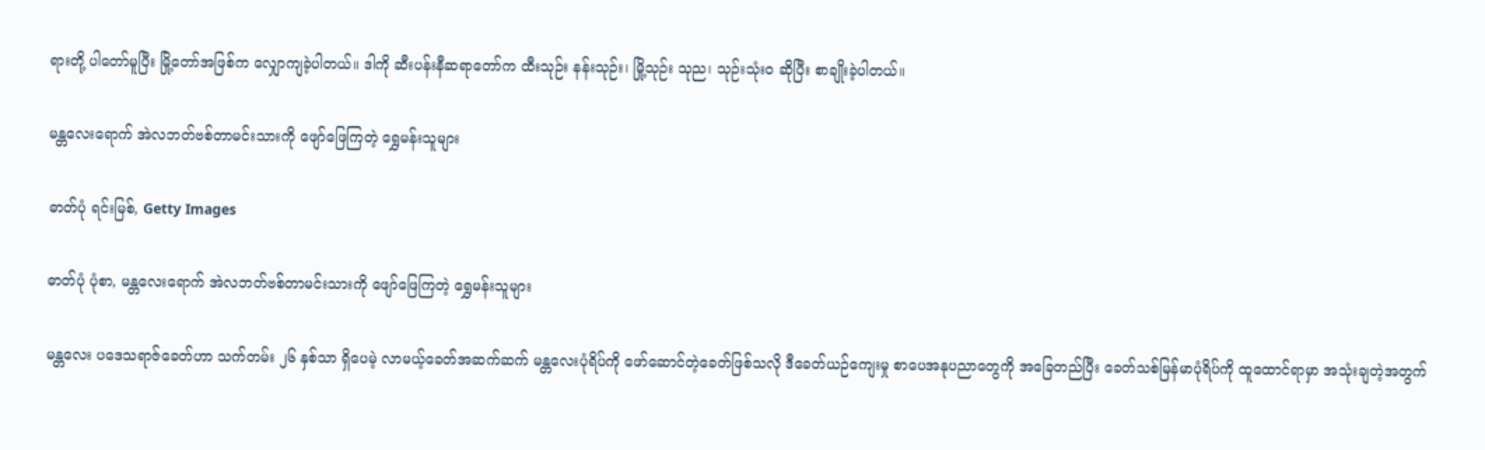ရားတို့ ပါတော်မူပြီး မြို့တော်အဖြစ်က လျှောကျခဲ့ပါတယ်။ ဒါကို ဆီးပန်းနီဆရာတော်က ထီးသုဉ်း နန်းသုဉ်း၊ မြို့သုဉ်း သုည၊ သုဉ်းသုံး၀ ဆိုပြီး စာချိုးခဲ့ပါတယ်။

မန္တလေးရောက် အဲလဘတ်ဗစ်တာမင်းသားကို ဖျော်ဖြေကြတဲ့ ရွှေမန်းသူများ

ဓာတ်ပုံ ရင်းမြစ်, Getty Images

ဓာတ်ပုံ ပုံစာ, မန္တလေးရောက် အဲလဘတ်ဗစ်တာမင်းသားကို ဖျော်ဖြေကြတဲ့ ရွှေမန်းသူများ

မန္တလေး ပဒေသရာဇ်ခေတ်ဟာ သက်တမ်း ၂၆ နှစ်သာ ရှိပေမဲ့ လာမယ့်ခေတ်အဆက်ဆက် မန္တလေးပုံရိပ်ကို ဖော်ဆောင်တဲ့ခေတ်ဖြစ်သလို ဒီခေတ်ယဉ်ကျေးမှု စာပေအနုပညာတွေကို အခြေတည်ပြီး ခေတ်သစ်မြန်မာပုံရိပ်ကို ထူထောင်ရာမှာ အသုံးချတဲ့အတွက်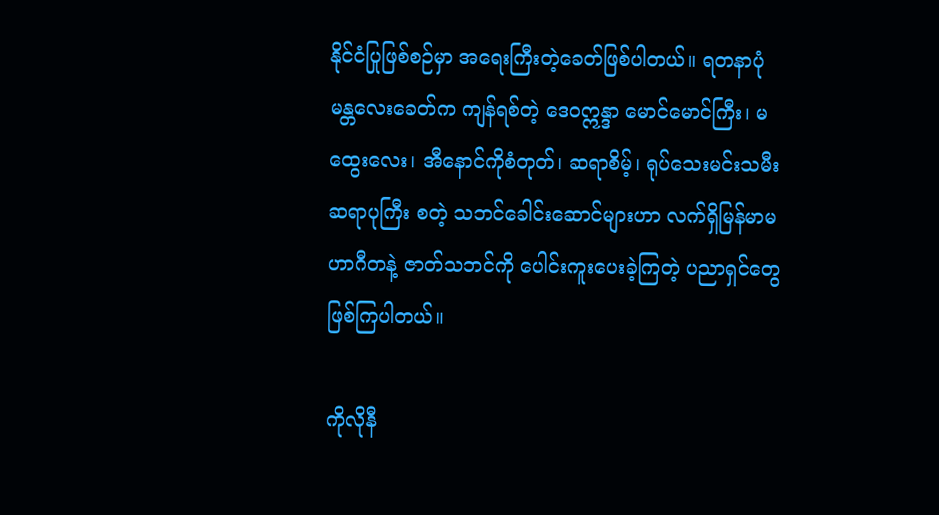နိုင်ငံပြုဖြစ်စဉ်မှာ အရေးကြီးတဲ့ခေတ်ဖြစ်ပါတယ်။ ရတနာပုံ မန္တလေးခေတ်က ကျန်ရစ်တဲ့ ဒေဝဣန္ဒာ မောင်မောင်ကြီး၊ မထွေးလေး၊ အီနောင်ကိုစံတုတ်၊ ဆရာစိမ့်၊ ရုပ်သေးမင်းသမီး ဆရာပုကြီး စတဲ့ သဘင်ခေါင်းဆောင်များဟာ လက်ရှိမြန်မာမဟာဂီတနဲ့ ဇာတ်သဘင်ကို ပေါင်းကူးပေးခဲ့ကြတဲ့ ပညာရှင်တွေ ဖြစ်ကြပါတယ်။

ကိုလိုနီ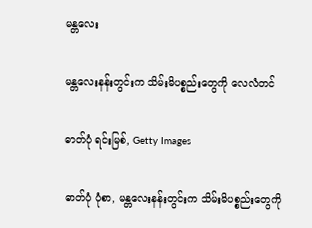မန္တလေး

မန္တလေးနန်းတွင်းက သိမ်းမိပစ္စည်းတွေကို လေလံတင်

ဓာတ်ပုံ ရင်းမြစ်, Getty Images

ဓာတ်ပုံ ပုံစာ, မန္တလေးနန်းတွင်းက သိမ်းမိပစ္စည်းတွေကို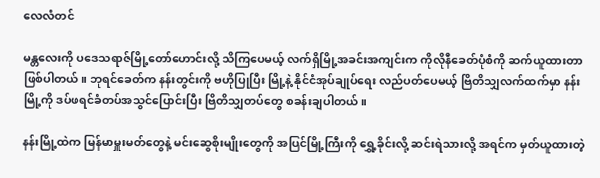လေလံတင်

မန္တလေးကို ပဒေသရာဇ်မြို့တော်ဟောင်းလို့ သိကြပေမယ့် လက်ရှိမြို့အခင်းအကျင်းက ကိုလိုနီခေတ်ပုံစံကို ဆက်ယူထားတာ ဖြစ်ပါတယ်။ ဘုရင်ခေတ်က နန်းတွင်းကို ဗဟိုပြုပြီး မြို့နဲ့ နိုင်ငံအုပ်ချုပ်ရေး လည်ပတ်ပေမယ့် ဗြိတိသျှလက်ထက်မှာ နန်းမြို့ကို ဒပ်ဖရင်ခံတပ်အသွင်ပြောင်းပြီး ဗြိတိသျှတပ်တွေ စခန်းချပါတယ်။

နန်းမြို့ထဲက မြန်မာမှူးမတ်တွေနဲ့ မင်းဆွေစိုးမျိုးတွေကို အပြင်မြို့ကြီးကို ရွှေ့ခိုင်းလို့ ဆင်းရဲသားလို့ အရင်က မှတ်ယူထားတဲ့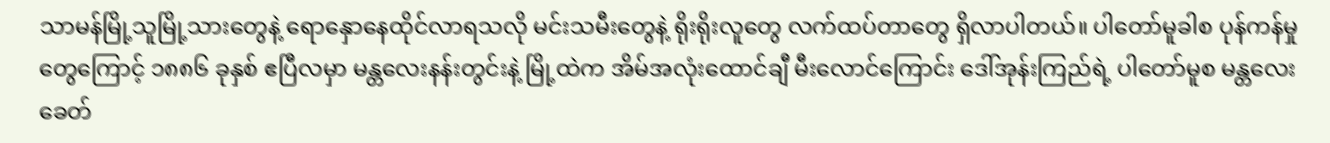သာမန်မြို့သူမြို့သားတွေနဲ့ ရောနှောနေထိုင်လာရသလို မင်းသမီးတွေနဲ့ ရိုးရိုးလူတွေ လက်ထပ်တာတွေ ရှိလာပါတယ်။ ပါတော်မူခါစ ပုန်ကန်မှုတွေကြောင့် ၁၈၈၆ ခုနှစ် ဧပြီလမှာ မန္တလေးနန်းတွင်းနဲ့ မြို့ထဲက အိမ်အလုံးထောင်ချီ မီးလောင်ကြောင်း ဒေါ်အုန်းကြည်ရဲ့ ပါတော်မူစ မန္တလေးခေတ်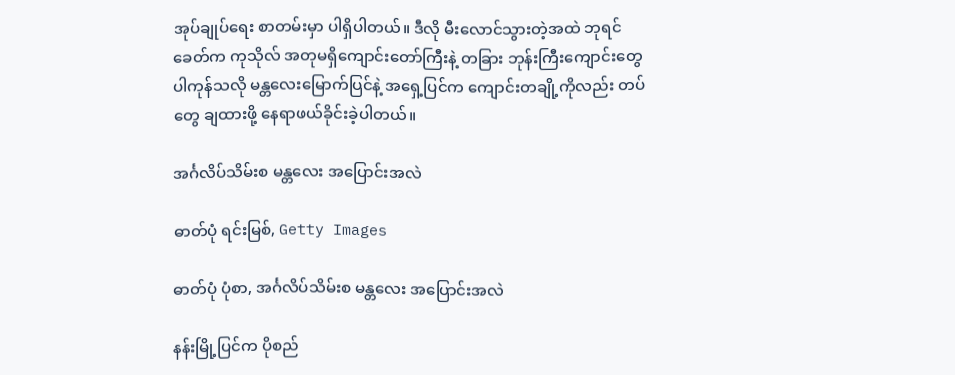အုပ်ချုပ်ရေး စာတမ်းမှာ ပါရှိပါတယ်။ ဒီလို မီးလောင်သွားတဲ့အထဲ ဘုရင်ခေတ်က ကုသိုလ် အတုမရှိကျောင်းတော်ကြီးနဲ့ တခြား ဘုန်းကြီးကျောင်းတွေ ပါကုန်သလို မန္တလေးမြောက်ပြင်နဲ့ အရှေ့ပြင်က ကျောင်းတချို့ကိုလည်း တပ်တွေ ချထားဖို့ နေရာဖယ်ခိုင်းခဲ့ပါတယ်။

အင်္ဂလိပ်သိမ်းစ မန္တလေး အပြောင်းအလဲ

ဓာတ်ပုံ ရင်းမြစ်, Getty Images

ဓာတ်ပုံ ပုံစာ, အင်္ဂလိပ်သိမ်းစ မန္တလေး အပြောင်းအလဲ

နန်းမြို့ပြင်က ပိုစည်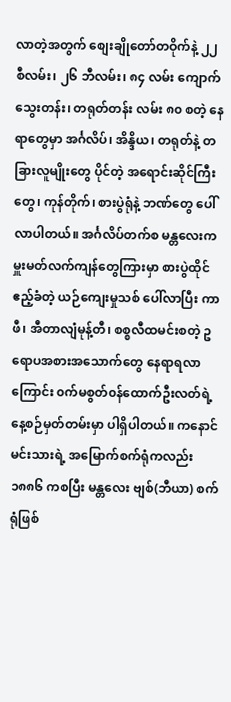လာတဲ့အတွက် စျေးချိုတော်တဝိုက်နဲ့ ၂၂ စီလမ်း၊ ၂၆ ဘီလမ်း၊ ၈၄ လမ်း ကျောက်သွေးတန်း၊ တရုတ်တန်း လမ်း ၈၀ စတဲ့ နေရာတွေမှာ အင်္ဂလိပ်၊ အိန္ဒိယ၊ တရုတ်နဲ့ တခြားလူမျိုးတွေ ပိုင်တဲ့ အရောင်းဆိုင်ကြီးတွေ၊ ကုန်တိုက်၊ စားပွဲရုံနဲ့ ဘဏ်တွေ ပေါ်လာပါတယ်။ အင်္ဂလိပ်တက်စ မန္တလေးက မှူးမတ်လက်ကျန်တွေကြားမှာ စားပွဲထိုင် ဧည့်ခံတဲ့ ယဉ်ကျေးမှုသစ် ပေါ်လာပြီး ကာဖီ၊ အီတာလျံမုန့်တီ၊ စစ္စလီထမင်းစတဲ့ ဥရောပအစားအသောက်တွေ နေရာရလာကြောင်း ၀က်မစွတ်၀န်ထောက်ဦးလတ်ရဲ့ နေ့စဉ်မှတ်တမ်းမှာ ပါရှိပါတယ်။ ကနောင်မင်းသားရဲ့ အမြောက်စက်ရုံကလည်း ၁၈၈၆ ကစပြီး မန္တလေး ဗျစ်(ဘီယာ) စက်ရုံဖြစ်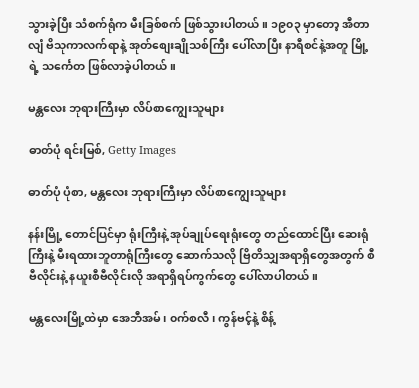သွားခဲ့ပြီး သံစက်ရုံက မီးခြစ်စက် ဖြစ်သွားပါတယ်။ ၁၉၀၃ မှာတော့ အီတာလျံ ဗိသုကာလက်ရာနဲ့ အုတ်စျေးချိုသစ်ကြီး ပေါ်လာပြီး နာရီစင်နဲ့အတူ မြို့ရဲ့ သင်္ကေတ ဖြစ်လာခဲ့ပါတယ်။

မန္တလေး ဘုရားကြီးမှာ လိပ်စာကျွေးသူများ

ဓာတ်ပုံ ရင်းမြစ်, Getty Images

ဓာတ်ပုံ ပုံစာ, မန္တလေး ဘုရားကြီးမှာ လိပ်စာကျွေးသူများ

နန်းမြို့ တောင်ပြင်မှာ ရုံးကြီးနဲ့ အုပ်ချုပ်ရေးရုံးတွေ တည်ထောင်ပြီး ဆေးရုံကြီးနဲ့ မီးရထားဘူတာရုံကြီးတွေ ဆောက်သလို ဗြိတိသျှအရာရှိတွေအတွက် စီဗီလိုင်းနဲ့ နယူးစီဗီလိုင်းလို အရာရှိရပ်ကွက်တွေ ပေါ်လာပါတယ်။

မန္တလေးမြို့ထဲမှာ အေဘီအမ်၊ ၀က်စလီ၊ ကွန်ဗင့်နဲ့ စိန့်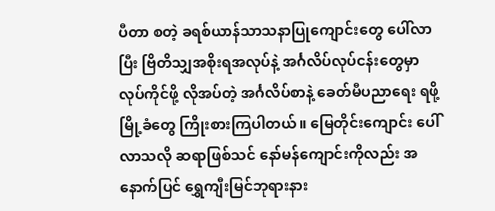ပီတာ စတဲ့ ခရစ်ယာန်သာသနာပြုကျောင်းတွေ ပေါ်လာပြီး ဗြိတိသျှအစိုးရအလုပ်နဲ့ အင်္ဂလိပ်လုပ်ငန်းတွေမှာ လုပ်ကိုင်ဖို့ လိုအပ်တဲ့ အင်္ဂလိပ်စာနဲ့ ခေတ်မီပညာရေး ရဖို့ မြို့ခံတွေ ကြိုးစားကြပါတယ်။ မြေတိုင်းကျောင်း ပေါ်လာသလို ဆရာဖြစ်သင် နော်မန်ကျောင်းကိုလည်း အနောက်ပြင် ရွှေကျီးမြင်ဘုရားနား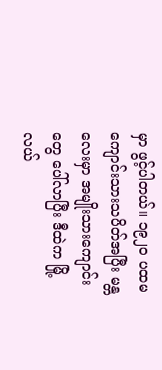မှာ ဖွင့်ပါတယ်။ ၁၉၂၀ ပထမကျောင်းသားသပိတ်အပြီး မန္တလေးမှာ အမျိုးသားကျောင်းတွေ ပေါ်လာပြီး ဒီထဲက မြို့လယ်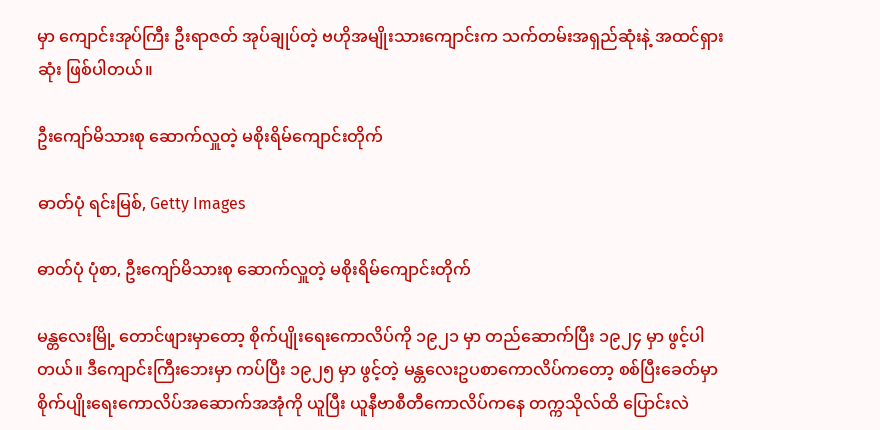မှာ ကျောင်းအုပ်ကြီး ဦးရာဇတ် အုပ်ချုပ်တဲ့ ဗဟိုအမျိုးသားကျောင်းက သက်တမ်းအရှည်ဆုံးနဲ့ အထင်ရှားဆုံး ဖြစ်ပါတယ်။

ဦးကျော်မိသားစု ဆောက်လှူတဲ့ မစိုးရိမ်ကျောင်းတိုက်

ဓာတ်ပုံ ရင်းမြစ်, Getty Images

ဓာတ်ပုံ ပုံစာ, ဦးကျော်မိသားစု ဆောက်လှူတဲ့ မစိုးရိမ်ကျောင်းတိုက်

မန္တလေးမြို့ တောင်ဖျားမှာတော့ စိုက်ပျိုးရေးကောလိပ်ကို ၁၉၂၁ မှာ တည်ဆောက်ပြီး ၁၉၂၄ မှာ ဖွင့်ပါတယ်။ ဒီကျောင်းကြီးဘေးမှာ ကပ်ပြီး ၁၉၂၅ မှာ ဖွင့်တဲ့ မန္တလေးဥပစာကောလိပ်ကတော့ စစ်ပြီးခေတ်မှာ စိုက်ပျိုးရေးကောလိပ်အဆောက်အအုံကို ယူပြီး ယူနီဗာစီတီကောလိပ်ကနေ တက္ကသိုလ်ထိ ပြောင်းလဲ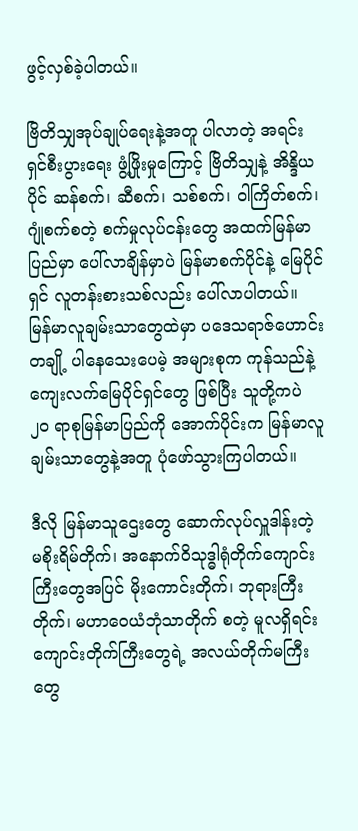ဖွင့်လှစ်ခဲ့ပါတယ်။

ဗြိတိသျှအုပ်ချုပ်ရေးနဲ့အတူ ပါလာတဲ့ အရင်းရှင်စီးပွားရေး ဖွံ့ဖြိုးမှုကြောင့် ဗြိတိသျှနဲ့ အိန္ဒိယပိုင် ဆန်စက်၊ ဆီစက်၊ သစ်စက်၊ ဝါကြိတ်စက်၊ ဂျုံစက်စတဲ့ စက်မှုလုပ်ငန်းတွေ အထက်မြန်မာပြည်မှာ ပေါ်လာချိန်မှာပဲ မြန်မာစက်ပိုင်နဲ့ မြေပိုင်ရှင် လူတန်းစားသစ်လည်း ပေါ်လာပါတယ်။ မြန်မာလူချမ်းသာတွေထဲမှာ ပဒေသရာဇ်ဟောင်းတချို့ ပါနေသေးပေမဲ့ အများစုက ကုန်သည်နဲ့ ကျေးလက်မြေပိုင်ရှင်တွေ ဖြစ်ပြီး သူတို့ကပဲ ၂၀ ရာစုမြန်မာပြည်ကို အောက်ပိုင်းက မြန်မာလူချမ်းသာတွေနဲ့အတူ ပုံဖော်သွားကြပါတယ်။

ဒီလို မြန်မာသူဌေးတွေ ဆောက်လုပ်လှူဒါန်းတဲ့ မစိုးရိမ်တိုက်၊ အနောက်ဝိသုဒ္ဓါရုံတိုက်ကျောင်းကြီးတွေအပြင် မိုးကောင်းတိုက်၊ ဘုရားကြီးတိုက်၊ မဟာဝေယံဘုံသာတိုက် စတဲ့ မူလရှိရင်း ကျောင်းတိုက်ကြီးတွေရဲ့ အလယ်တိုက်မကြီးတွေ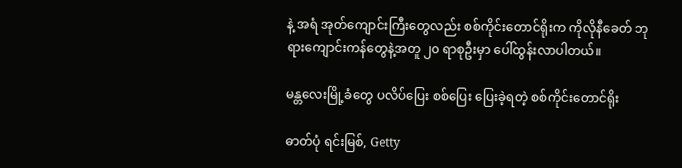နဲ့ အရံ အုတ်ကျောင်းကြီးတွေလည်း စစ်ကိုင်းတောင်ရိုးက ကိုလိုနီခေတ် ဘုရားကျောင်းကန်တွေနဲ့အတူ ၂၀ ရာစုဦးမှာ ပေါ်ထွန်းလာပါတယ်။

မန္တလေးမြို့ခံတွေ ပလိပ်ပြေး စစ်ပြေး ပြေးခဲ့ရတဲ့ စစ်ကိုင်းတောင်ရိုး

ဓာတ်ပုံ ရင်းမြစ်, Getty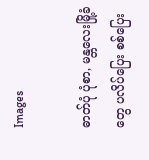Images

ဓာတ်ပုံ ပုံစာ, မန္တလေးမြို့ခံတွေ ပလိပ်ပြေး စစ်ပြေး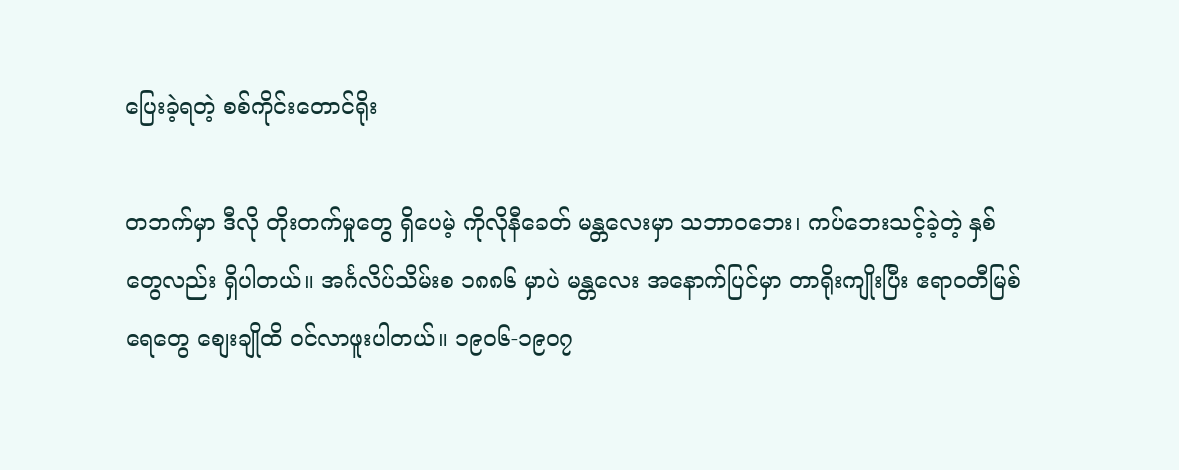ပြေးခဲ့ရတဲ့ စစ်ကိုင်းတောင်ရိုး

တဘက်မှာ ဒီလို တိုးတက်မှုတွေ ရှိပေမဲ့ ကိုလိုနီခေတ် မန္တလေးမှာ သဘာ၀ဘေး၊ ကပ်ဘေးသင့်ခဲ့တဲ့ နှစ်တွေလည်း ရှိပါတယ်။ အင်္ဂလိပ်သိမ်းစ ၁၈၈၆ မှာပဲ မန္တလေး အနောက်ပြင်မှာ တာရိုးကျိုးပြီး ဧရာဝတီမြစ်ရေတွေ စျေးချိုထိ ၀င်လာဖူးပါတယ်။ ၁၉၀၆-၁၉၀၇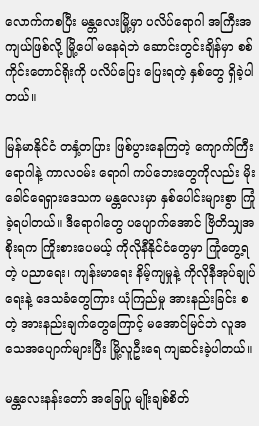လောက်ကစပြီး မန္တလေးမြို့မှာ ပလိပ်ရောဂါ အကြီးအကျယ်ဖြစ်လို့ မြို့ပေါ် မနေရဲဘဲ ဆောင်းတွင်းချိန်မှာ စစ်ကိုင်းတောင်ရိုးကို ပလိပ်ပြေး ပြေးရတဲ့ နှစ်တွေ ရှိခဲ့ပါတယ်။

မြန်မာနိုင်ငံ တနှံ့တပြား ဖြစ်ပွားနေကြတဲ့ ကျောက်ကြီးရောဂါနဲ့ ကာလဝမ်း ရောဂါ ကပ်ဘေးတွေကိုလည်း မိုးခေါင်ရေရှားဒေသက မန္တလေးမှာ နှစ်ပေါင်းများစွာ ကြုံခဲ့ရပါတယ်။ ဒီရောဂါတွေ ပပျောက်အောင် ဗြိတိသျှအစိုးရက ကြိုးစားပေမယ့် ကိုလိုနီနိုင်ငံတွေမှာ ကြုံတွေ့ရတဲ့ ပညာရေး၊ ကျန်းမာရေး နိမ့်ကျမှုနဲ့ ကိုလိုနီအုပ်ချုပ်ရေးနဲ့ ဒေသခံတွေကြား ယုံကြည်မှု အားနည်းခြင်း စတဲ့ အားနည်းချက်တွေကြောင့် မအောင်မြင်ဘဲ လူအသေအပျောက်များပြီး မြို့လူဦးရေ ကျဆင်းခဲ့ပါတယ်။

မန္တလေးနန်းတော် အခြေပြု မျိုးချစ်စိတ်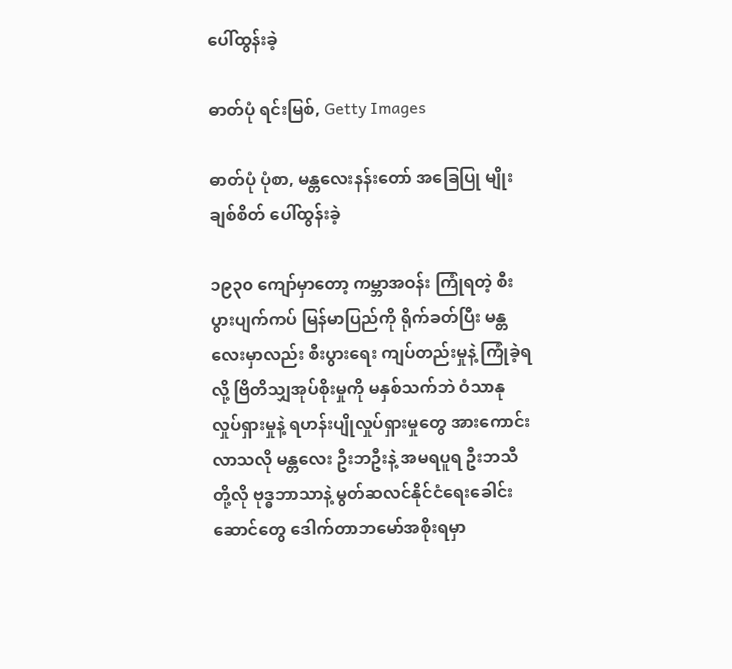ပေါ်ထွန်းခဲ့

ဓာတ်ပုံ ရင်းမြစ်, Getty Images

ဓာတ်ပုံ ပုံစာ, မန္တလေးနန်းတော် အခြေပြု မျိုးချစ်စိတ် ပေါ်ထွန်းခဲ့

၁၉၃၀ ကျော်မှာတော့ ကမ္ဘာအဝန်း ကြုံရတဲ့ စီးပွားပျက်ကပ် မြန်မာပြည်ကို ရိုက်ခတ်ပြီး မန္တလေးမှာလည်း စီးပွားရေး ကျပ်တည်းမှုနဲ့ ကြုံခဲ့ရလို့ ဗြိတိသျှအုပ်စိုးမှုကို မနှစ်သက်ဘဲ ဝံသာနု လှုပ်ရှားမှုနဲ့ ရဟန်းပျိုလှုပ်ရှားမှုတွေ အားကောင်းလာသလို မန္တလေး ဦးဘဦးနဲ့ အမရပူရ ဦးဘသီတို့လို ဗုဒ္ဓဘာသာနဲ့ မွတ်ဆလင်နိုင်ငံရေးခေါင်းဆောင်တွေ ဒေါက်တာဘမော်အစိုးရမှာ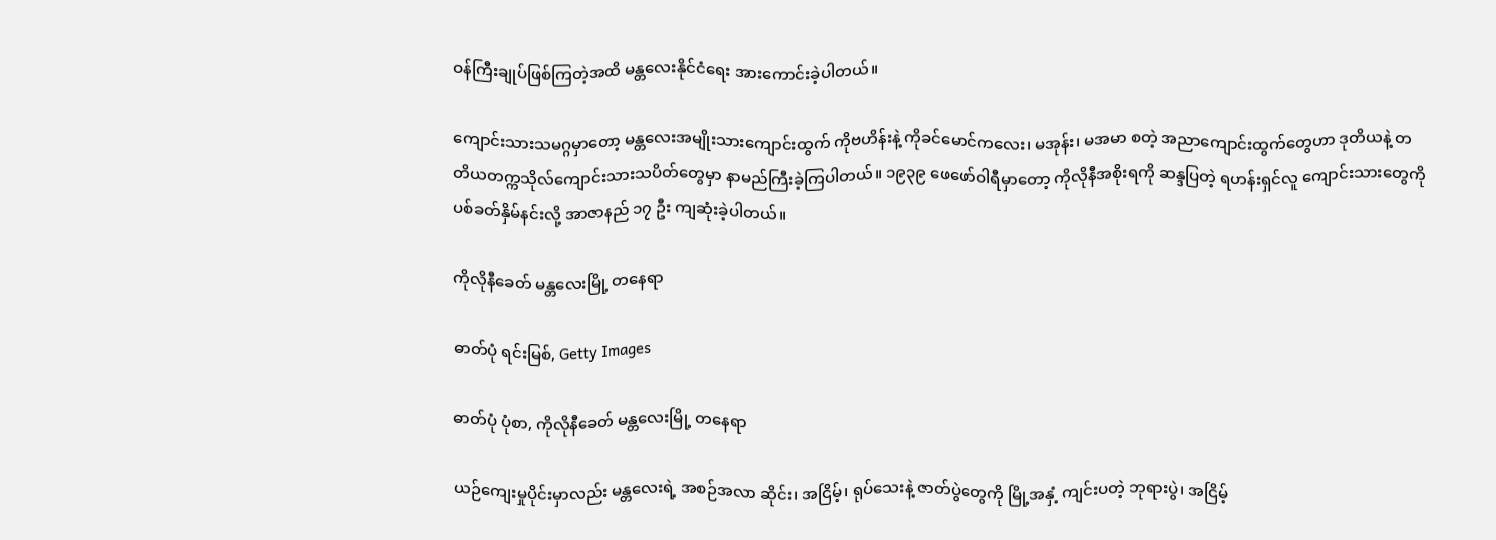ဝန်ကြီးချုပ်ဖြစ်ကြတဲ့အထိ မန္တလေးနိုင်ငံရေး အားကောင်းခဲ့ပါတယ်။

ကျောင်းသားသမဂ္ဂမှာတော့ မန္တလေးအမျိုးသားကျောင်းထွက် ကိုဗဟိန်းနဲ့ ကိုခင်မောင်ကလေး၊ မအုန်း၊ မအမာ စတဲ့ အညာကျောင်းထွက်တွေဟာ ဒုတိယနဲ့ တတိယတက္ကသိုလ်ကျောင်းသားသပိတ်တွေမှာ နာမည်ကြီးခဲ့ကြပါတယ်။ ၁၉၃၉ ဖေဖော်ဝါရီမှာတော့ ကိုလိုနီအစိုးရကို ဆန္ဒပြတဲ့ ရဟန်းရှင်လူ ကျောင်းသားတွေကို ပစ်ခတ်နှိမ်နင်းလို့ အာဇာနည် ၁၇ ဦး ကျဆုံးခဲ့ပါတယ်။

ကိုလိုနီခေတ် မန္တလေးမြို့ တနေရာ

ဓာတ်ပုံ ရင်းမြစ်, Getty Images

ဓာတ်ပုံ ပုံစာ, ကိုလိုနီခေတ် မန္တလေးမြို့ တနေရာ

ယဉ်ကျေးမှုပိုင်းမှာလည်း မန္တလေးရဲ့ အစဉ်အလာ ဆိုင်း၊ အငြိမ့်၊ ရုပ်သေးနဲ့ ဇာတ်ပွဲတွေကို မြို့အနှံ့ ကျင်းပတဲ့ ဘုရားပွဲ၊ အငြိမ့်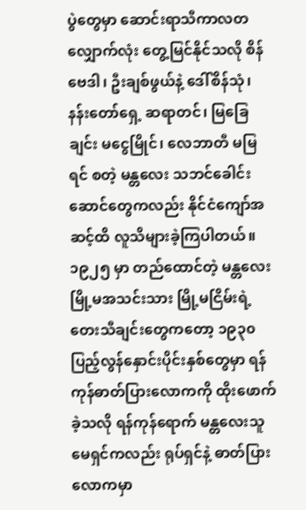ပွဲတွေမှာ ဆောင်းရာသီကာလတလျှောက်လုံး တွေ့မြင်နိုင်သလို စိန်ဗေဒါ၊ ဦးချစ်ဖွယ်နဲ့ ဒေါ်စိန်သုံ၊ နန်းတော်ရှေ့ ဆရာတင်၊ မြခြေချင်း မငွေမြိုင်၊ လေဘာတီ မမြရင် စတဲ့ မန္တလေး သဘင်ခေါင်းဆောင်တွေကလည်း နိုင်ငံကျော်အဆင့်ထိ လူသိများခဲ့ကြပါတယ်။ ၁၉၂၅ မှာ တည်ထောင်တဲ့ မန္တလေးမြို့မအသင်းသား မြို့မငြိမ်းရဲ့ တေးသီချင်းတွေကတော့ ၁၉၃၀ ပြည့်လွန်နှောင်းပိုင်းနှစ်တွေမှာ ရန်ကုန်ဓာတ်ပြားလောကကို ထိုးဖောက်ခဲ့သလို ရန်ကုန်ရောက် မန္တလေးသူ မေရှင်ကလည်း ရုပ်ရှင်နဲ့ ဓာတ်ပြားလောကမှာ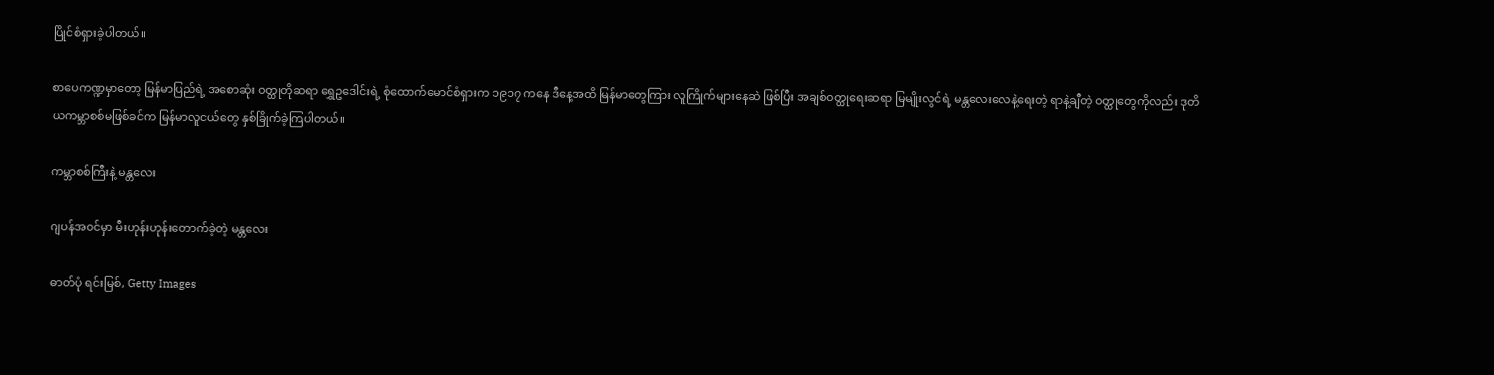ပြိုင်စံရှားခဲ့ပါတယ်။

စာပေကဏ္ဍမှာတော့ မြန်မာပြည်ရဲ့ အစောဆုံး ဝတ္ထုတိုဆရာ ရွှေဥဒေါင်းရဲ့ စုံထောက်မောင်စံရှားက ၁၉၁၇ ကနေ ဒီနေ့အထိ မြန်မာတွေကြား လူကြိုက်များနေဆဲ ဖြစ်ပြီး အချစ်ဝတ္ထုရေးဆရာ မြမျိုးလွင်ရဲ့ မန္တလေးလေနဲ့ရေးတဲ့ ရာနဲ့ချီတဲ့ ဝတ္ထုတွေကိုလည်း ဒုတိယကမ္ဘာစစ်မဖြစ်ခင်က မြန်မာလူငယ်တွေ နှစ်ခြိုက်ခဲ့ကြပါတယ်။

ကမ္ဘာစစ်ကြီးနဲ့ မန္တလေး

ဂျပန်အ၀င်မှာ မီးဟုန်းဟုန်းတောက်ခဲ့တဲ့ မန္တလေး

ဓာတ်ပုံ ရင်းမြစ်, Getty Images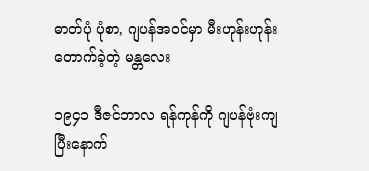ဓာတ်ပုံ ပုံစာ, ဂျပန်အ၀င်မှာ မီးဟုန်းဟုန်းတောက်ခဲ့တဲ့ မန္တလေး

၁၉၄၁ ဒီဇင်ဘာလ ရန်ကုန်ကို ဂျပန်ဗုံးကျပြီးနောက်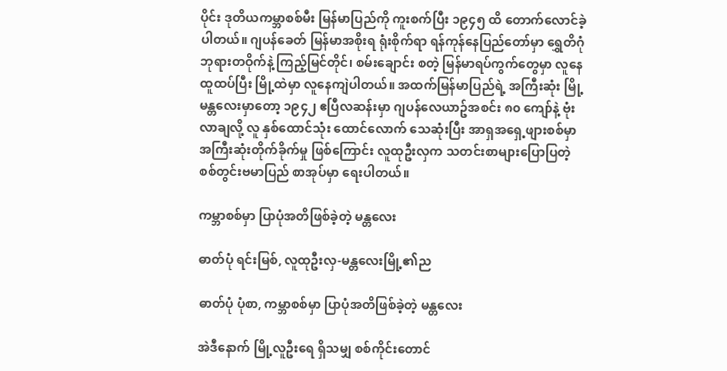ပိုင်း ဒုတိယကမ္ဘာစစ်မီး မြန်မာပြည်ကို ကူးစက်ပြီး ၁၉၄၅ ထိ တောက်လောင်ခဲ့ပါတယ်။ ဂျပန်ခေတ် မြန်မာအစိုးရ ရုံးစိုက်ရာ ရန်ကုန်နေပြည်တော်မှာ ရွှေတိဂုံဘုရားတဝိုက်နဲ့ ကြည့်မြင်တိုင်၊ စမ်းချောင်း စတဲ့ မြန်မာရပ်ကွက်တွေမှာ လူနေထူထပ်ပြီး မြို့ထဲမှာ လူနေကျဲပါတယ်။ အထက်မြန်မာပြည်ရဲ့ အကြီးဆုံး မြို့ မန္တလေးမှာတော့ ၁၉၄၂ ဧပြီလဆန်းမှာ ဂျပန်လေယာဥ်အစင်း ၈၀ ကျော်နဲ့ ဗုံးလာချလို့ လူ နှစ်ထောင်သုံး ထောင်လောက် သေဆုံးပြီး အာရှအရှေ့ဖျားစစ်မှာ အကြီးဆုံးတိုက်ခိုက်မှု ဖြစ်ကြောင်း လူထုဦးလှက သတင်းစာများပြောပြတဲ့ စစ်တွင်းဗမာပြည် စာအုပ်မှာ ရေးပါတယ်။

ကမ္ဘာစစ်မှာ ပြာပုံအတိဖြစ်ခဲ့တဲ့ မန္တလေး

ဓာတ်ပုံ ရင်းမြစ်, လူထုဦးလှ-မန္တလေးမြို့၏ည

ဓာတ်ပုံ ပုံစာ, ကမ္ဘာစစ်မှာ ပြာပုံအတိဖြစ်ခဲ့တဲ့ မန္တလေး

အဲဒီနောက် မြို့လူဦးရေ ရှိသမျှ စစ်ကိုင်းတောင်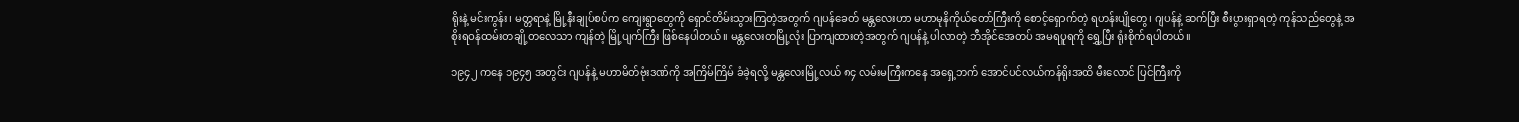ရိုးနဲ့ မင်းကွန်း၊ မတ္တရာနဲ့ မြို့နီးချုပ်စပ်က ကျေးရွာတွေကို ရှောင်တိမ်းသွားကြတဲ့အတွက် ဂျပန်ခေတ် မန္တလေးဟာ မဟာမုနိကိုယ်တော်ကြီးကို စောင့်ရှောက်တဲ့ ရဟန်းပျိုတွေ၊ ဂျပန်နဲ့ ဆက်ပြီး စီးပွားရှာရတဲ့ ကုန်သည်တွေနဲ့ အစိုးရဝန်ထမ်းတချို့တလေသာ ကျန်တဲ့ မြို့ပျက်ကြီး ဖြစ်နေပါတယ်။ မန္တလေးတမြို့လုံး ပြာကျထားတဲ့အတွက် ဂျပန်နဲ့ ပါလာတဲ့ ဘီအိုင်အေတပ် အမရပူရကို ရွှေ့ပြီး ရုံးစိုက်ရပါတယ်။

၁၉၄၂ ကနေ ၁၉၄၅ အတွင်း ဂျပန်နဲ့ မဟာမိတ်ဗုံးဒဏ်ကို အကြိမ်ကြိမ် ခံခဲ့ရလို့ မန္တလေးမြို့လယ် ၈၄ လမ်းမကြီးကနေ အရှေ့ဘက် အောင်ပင်လယ်ကန်ရိုးအထိ မီးလောင် ပြင်ကြီးကို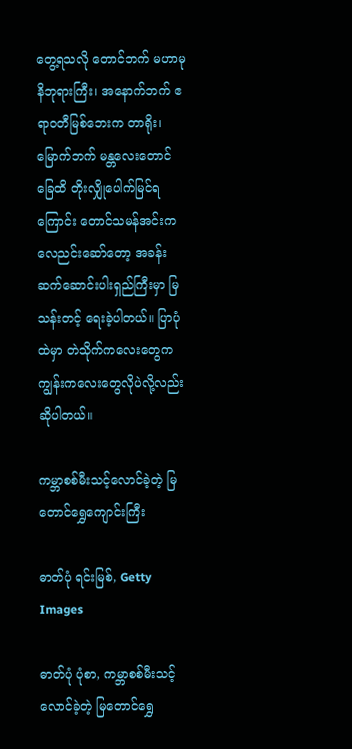တွေ့ရသလို တောင်ဘက် မဟာမုနိဘုရားကြီး၊ အနောက်ဘက် ဧရာဝတီမြစ်ဘေးက တာရိုး၊ မြောက်ဘက် မန္တလေးတောင်ခြေထိ တိုးလျှိုပေါက်မြင်ရကြောင်း တောင်သမန်အင်းက လေညင်းဆော်တော့ အခန်းဆက်ဆောင်းပါးရှည်ကြီးမှာ မြသန်းတင့် ရေးခဲ့ပါတယ်။ ပြာပုံထဲမှာ တဲသိုက်ကလေးတွေက ကျွန်းကလေးတွေလိုပဲလို့လည်း ဆိုပါတယ်။

ကမ္ဘာစစ်မီးသင့်လောင်ခဲ့တဲ့ မြတောင်ရွှေကျောင်းကြီး

ဓာတ်ပုံ ရင်းမြစ်, Getty Images

ဓာတ်ပုံ ပုံစာ, ကမ္ဘာစစ်မီးသင့်လောင်ခဲ့တဲ့ မြတောင်ရွှေ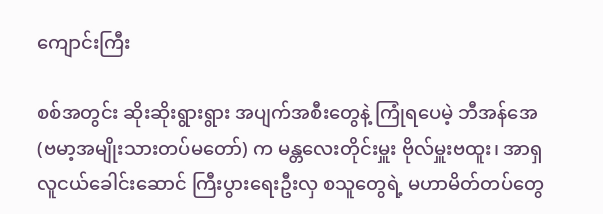ကျောင်းကြီး

စစ်အတွင်း ဆိုးဆိုးရွားရွား အပျက်အစီးတွေနဲ့ ကြုံရပေမဲ့ ဘီအန်အေ (ဗမာ့အမျိုးသားတပ်မတော်) က မန္တလေးတိုင်းမှူး ဗိုလ်မှူးဗထူး၊ အာရှလူငယ်ခေါင်းဆောင် ကြီးပွားရေးဦးလှ စသူတွေရဲ့ မဟာမိတ်တပ်တွေ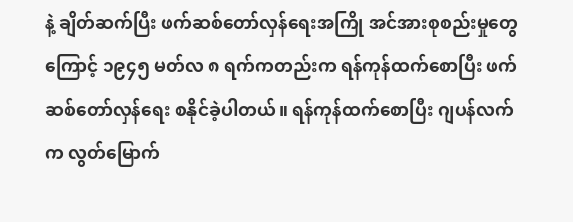နဲ့ ချိတ်ဆက်ပြီး ဖက်ဆစ်တော်လှန်ရေးအကြို အင်အားစုစည်းမှုတွေကြောင့် ၁၉၄၅ မတ်လ ၈ ရက်ကတည်းက ရန်ကုန်ထက်စောပြီး ဖက်ဆစ်တော်လှန်ရေး စနိုင်ခဲ့ပါတယ်။ ရန်ကုန်ထက်စောပြီး ဂျပန်လက်က လွတ်မြောက်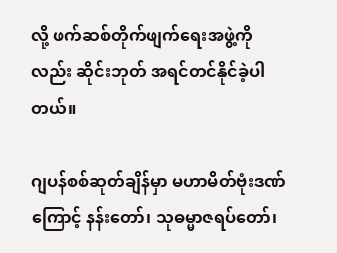လို့ ဖက်ဆစ်တိုက်ဖျက်ရေးအဖွဲ့ကိုလည်း ဆိုင်းဘုတ် အရင်တင်နိုင်ခဲ့ပါတယ်။

ဂျပန်စစ်ဆုတ်ချိန်မှာ မဟာမိတ်ဗုံးဒဏ်ကြောင့် နန်းတော်၊ သုဓမ္မာဇရပ်တော်၊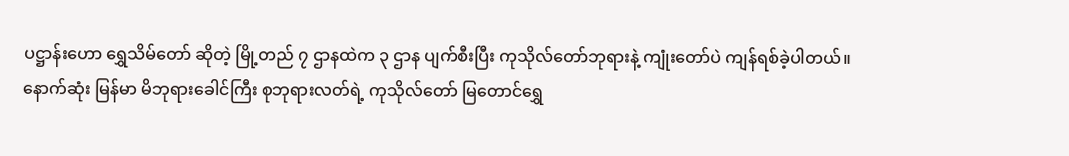ပဋ္ဌာန်းဟော ရွှေသိမ်တော် ဆိုတဲ့ မြို့တည် ၇ ဌာနထဲက ၃ ဌာန ပျက်စီးပြီး ကုသိုလ်တော်ဘုရားနဲ့ ကျုံးတော်ပဲ ကျန်ရစ်ခဲ့ပါတယ်။ နောက်ဆုံး မြန်မာ မိဘုရားခေါင်ကြီး စုဘုရားလတ်ရဲ့ ကုသိုလ်တော် မြတောင်ရွှေ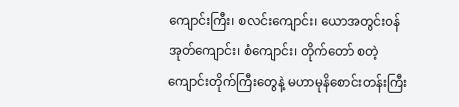ကျောင်းကြီး၊ စလင်းကျောင်း၊ ယောအတွင်း၀န်အုတ်ကျောင်း၊ စံကျောင်း၊ တိုက်တော် စတဲ့ ကျောင်းတိုက်ကြီးတွေနဲ့ မဟာမုနိစောင်းတန်းကြီး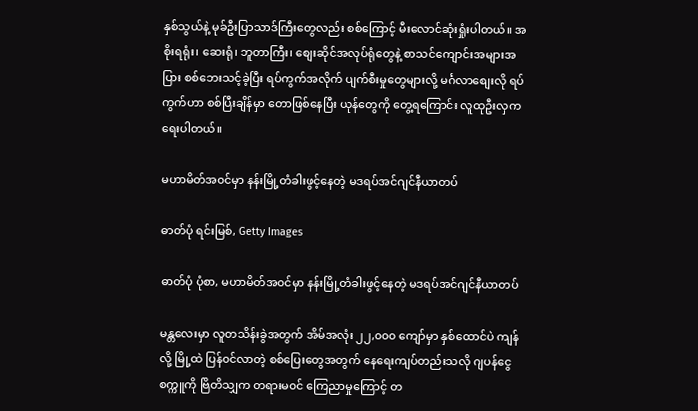နှစ်သွယ်နဲ့ မုခ်ဦးပြာသာဒ်ကြီးတွေလည်း စစ်ကြောင့် မီးလောင်ဆုံးရှုံးပါတယ်။ အစိုးရရုံး၊ ဆေးရုံ၊ ဘူတာကြီး၊ စျေးဆိုင်အလုပ်ရုံတွေနဲ့ စာသင်ကျောင်းအများအပြား စစ်ဘေးသင့်ခဲ့ပြီး ရပ်ကွက်အလိုက် ပျက်စီးမှုတွေများလို့ မင်္ဂလာစျေးလို ရပ်ကွက်ဟာ စစ်ပြီးချိန်မှာ တောဖြစ်နေပြီး ယုန်တွေကို တွေ့ရကြောင်း လူထုဦးလှက ရေးပါတယ်။

မဟာမိတ်အ၀င်မှာ နန်းမြို့တံခါးဖွင့်နေတဲ့ မဒရပ်အင်ဂျင်နီယာတပ်

ဓာတ်ပုံ ရင်းမြစ်, Getty Images

ဓာတ်ပုံ ပုံစာ, မဟာမိတ်အ၀င်မှာ နန်းမြို့တံခါးဖွင့်နေတဲ့ မဒရပ်အင်ဂျင်နီယာတပ်

မန္တလေးမှာ လူတသိန်းခွဲအတွက် အိမ်အလုံး ၂၂,၀၀၀ ကျော်မှာ နှစ်ထောင်ပဲ ကျန်လို့ မြို့ထဲ ပြန်၀င်လာတဲ့ စစ်ပြေးတွေအတွက် နေရေးကျပ်တည်းသလို ဂျပန်ငွေစက္ကူကို ဗြိတိသျှက တရားမ၀င် ကြေညာမှုကြောင့် တ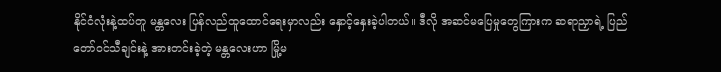နိုင်ငံလုံးနဲ့ထပ်တူ မန္တလေး ပြန်လည်ထူထောင်ရေးမှာလည်း နှောင့်နှေးခဲ့ပါတယ်။ ဒီလို အဆင်မပြေမှုတွေကြားက ဆရာညှာရဲ့ ပြည်တော်၀င်သီချင်းနဲ့ အားတင်းခဲ့တဲ့ မန္တလေးဟာ မြို့မ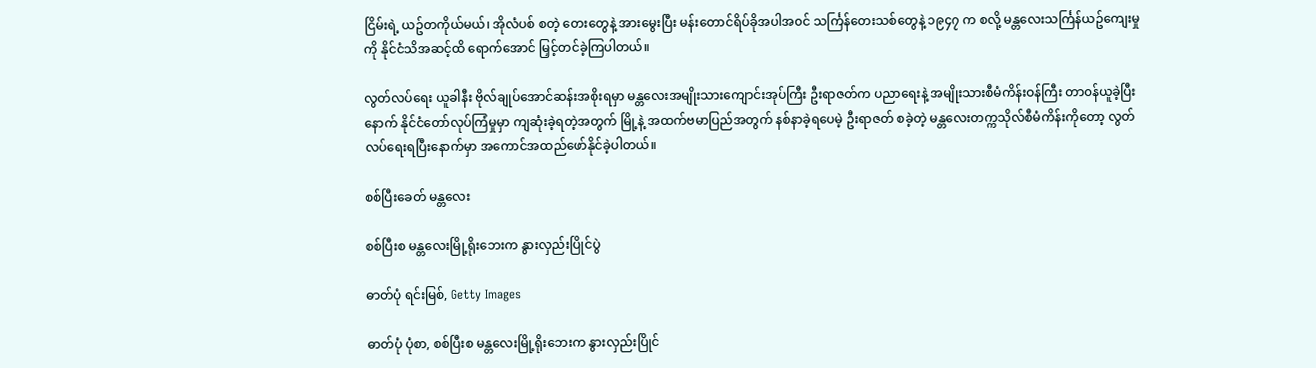ငြိမ်းရဲ့ ယဥ်တကိုယ်မယ်၊ အိုလံပစ် စတဲ့ တေးတွေနဲ့ အားမွေးပြီး မန်းတောင်ရိပ်ခိုအပါအ၀င် သင်္ကြန်တေးသစ်တွေနဲ့ ၁၉၄၇ က စလို့ မန္တလေးသင်္ကြန်ယဥ်ကျေးမှုကို နိုင်ငံသိအဆင့်ထိ ရောက်အောင် မြှင့်တင်ခဲ့ကြပါတယ်။

လွတ်လပ်ရေး ယူခါနီး ဗိုလ်ချုပ်အောင်ဆန်းအစိုးရမှာ မန္တလေးအမျိုးသားကျောင်းအုပ်ကြီး ဦးရာဇတ်က ပညာရေးနဲ့ အမျိုးသားစီမံကိန်းဝန်ကြီး တာ၀န်ယူခဲ့ပြီးနောက် နိုင်ငံတော်လုပ်ကြံမှုမှာ ကျဆုံးခဲ့ရတဲ့အတွက် မြို့နဲ့ အထက်ဗမာပြည်အတွက် နစ်နာခဲ့ရပေမဲ့ ဦးရာဇတ် စခဲ့တဲ့ မန္တလေးတက္ကသိုလ်စီမံကိန်းကိုတော့ လွတ်လပ်ရေးရပြီးနောက်မှာ အကောင်အထည်ဖော်နိုင်ခဲ့ပါတယ်။

စစ်ပြီးခေတ် မန္တလေး

စစ်ပြီးစ မန္တလေးမြို့ရိုးဘေးက နွားလှည်းပြိုင်ပွဲ

ဓာတ်ပုံ ရင်းမြစ်, Getty Images

ဓာတ်ပုံ ပုံစာ, စစ်ပြီးစ မန္တလေးမြို့ရိုးဘေးက နွားလှည်းပြိုင်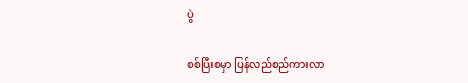ပွဲ

စစ်ပြီးစမှာ ပြန်လည်စည်ကားလာ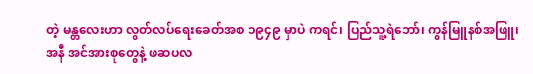တဲ့ မန္တလေးဟာ လွတ်လပ်ရေးခေတ်အစ ၁၉၄၉ မှာပဲ ကရင်၊ ပြည်သူ့ရဲဘော်၊ ကွန်မြူနစ်အဖြူ၊ အနီ အင်အားစုတွေနဲ့ ဖဆပလ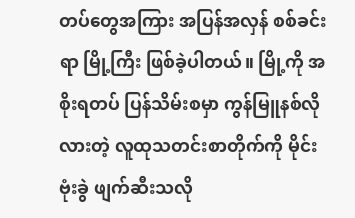တပ်တွေအကြား အပြန်အလှန် စစ်ခင်းရာ မြို့ကြီး ဖြစ်ခဲ့ပါတယ်။ မြို့ကို အစိုးရတပ် ပြန်သိမ်းစမှာ ကွန်မြူနစ်လိုလားတဲ့ လူထုသတင်းစာတိုက်ကို မိုင်းဗုံးခွဲ ဖျက်ဆီးသလို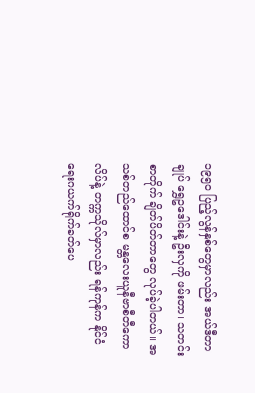၁၉၅၀ ပြည့်လွန်နှစ်တွေမှာလည်း အယ်ဒီတာချုပ် ရွှေဥဒေါင်းနဲ့ ဦးလှကို ဖမ်းတာ၊ သတင်းစာတိုက် ချိတ်ပိတ်တာတွေ လုပ်ခဲ့ပါတယ်။ အသစ်တည်ထောင်စ မန္တလေးယူနီဗာစီတီကောလိပ်နဲ့ တက္ကသိုလ်မှာလည်း ရန်ကုန်က နိုင်ငံရေးဂယက်ရိုက်ခတ်ပေ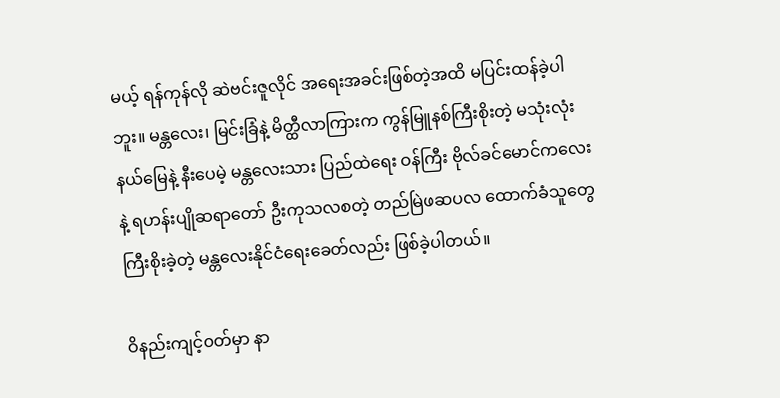မယ့် ရန်ကုန်လို ဆဲဗင်းဇူလိုင် အရေးအခင်းဖြစ်တဲ့အထိ မပြင်းထန်ခဲ့ပါဘူး။ မန္တလေး၊ မြင်းခြံနဲ့ မိတ္ထီလာကြားက ကွန်မြူနစ်ကြီးစိုးတဲ့ မသုံးလုံးနယ်မြေနဲ့ နီးပေမဲ့ မန္တလေးသား ပြည်ထဲရေး ဝန်ကြီး ဗိုလ်ခင်မောင်ကလေးနဲ့ ရဟန်းပျိုဆရာတော် ဦးကုသလစတဲ့ တည်မြဲဖဆပလ ထောက်ခံသူတွေ ကြီးစိုးခဲ့တဲ့ မန္တလေးနိုင်ငံရေးခေတ်လည်း ဖြစ်ခဲ့ပါတယ်။

ဝိနည်းကျင့်၀တ်မှာ နာ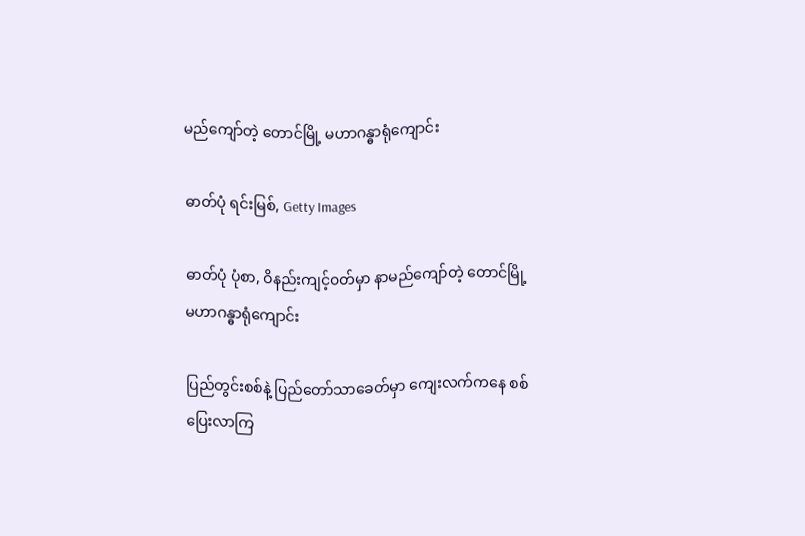မည်ကျော်တဲ့ တောင်မြို့ မဟာဂန္ဓာရုံကျောင်း

ဓာတ်ပုံ ရင်းမြစ်, Getty Images

ဓာတ်ပုံ ပုံစာ, ဝိနည်းကျင့်၀တ်မှာ နာမည်ကျော်တဲ့ တောင်မြို့ မဟာဂန္ဓာရုံကျောင်း

ပြည်တွင်းစစ်နဲ့ ပြည်တော်သာခေတ်မှာ ကျေးလက်ကနေ စစ်ပြေးလာကြ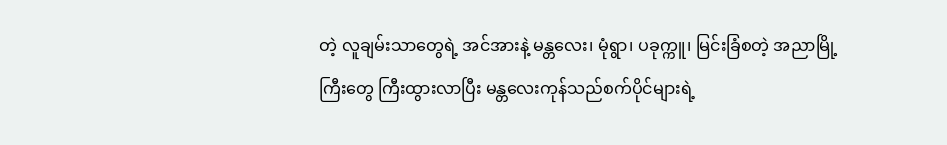တဲ့ လူချမ်းသာတွေရဲ့ အင်အားနဲ့ မန္တလေး၊ မုံရွာ၊ ပခုက္ကူ၊ မြင်းခြံစတဲ့ အညာမြို့ကြီးတွေ ကြီးထွားလာပြီး မန္တလေးကုန်သည်စက်ပိုင်များရဲ့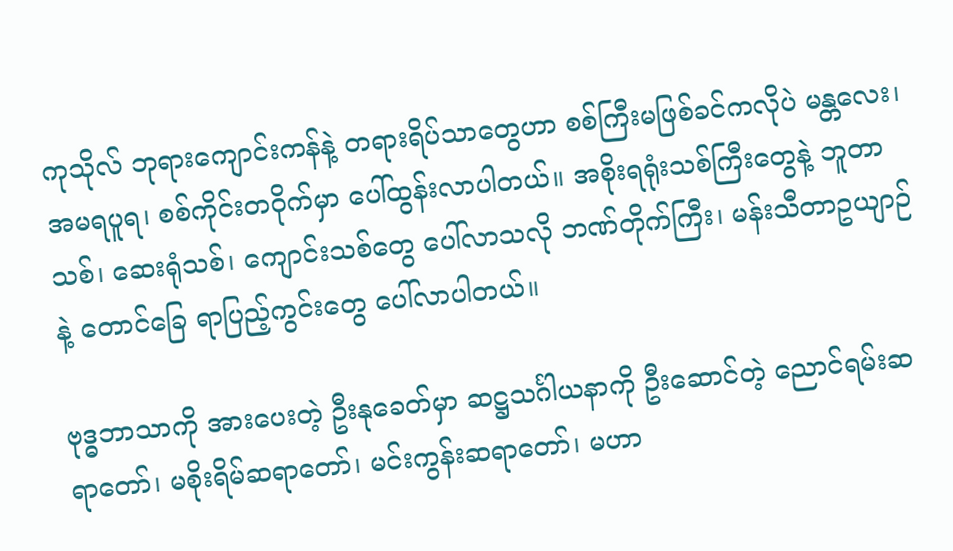ကုသိုလ် ဘုရားကျောင်းကန်နဲ့ တရားရိပ်သာတွေဟာ စစ်ကြီးမဖြစ်ခင်ကလိုပဲ မန္တလေး၊ အမရပူရ၊ စစ်ကိုင်းတဝိုက်မှာ ပေါ်ထွန်းလာပါတယ်။ အစိုးရရုံးသစ်ကြီးတွေနဲ့ ဘူတာသစ်၊ ဆေးရုံသစ်၊ ကျောင်းသစ်တွေ ပေါ်လာသလို ဘဏ်တိုက်ကြီး၊ မန်းသီတာဥယျာဉ်နဲ့ တောင်ခြေ ရာပြည့်ကွင်းတွေ ပေါ်လာပါတယ်။

ဗုဒ္ဓဘာသာကို အားပေးတဲ့ ဦးနုခေတ်မှာ ဆဋ္ဌသင်္ဂါယနာကို ဦးဆောင်တဲ့ ညောင်ရမ်းဆရာတော်၊ မစိုးရိမ်ဆရာတော်၊ မင်းကွန်းဆရာတော်၊ မဟာ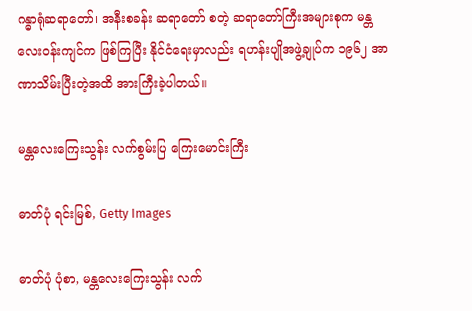ဂန္ဓာရုံဆရာတော်၊ အနီးစခန်း ဆရာတော် စတဲ့ ဆရာတော်ကြီးအများစုက မန္တလေး၀န်းကျင်က ဖြစ်ကြပြီး နိုင်ငံရေးမှာလည်း ရဟန်းပျိုအဖွဲ့ချုပ်က ၁၉၆၂ အာဏာသိမ်းပြီးတဲ့အထိ အားကြီးခဲ့ပါတယ်။

မန္တလေးကြေးသွန်း လက်စွမ်းပြ ကြေးမောင်းကြီး

ဓာတ်ပုံ ရင်းမြစ်, Getty Images

ဓာတ်ပုံ ပုံစာ, မန္တလေးကြေးသွန်း လက်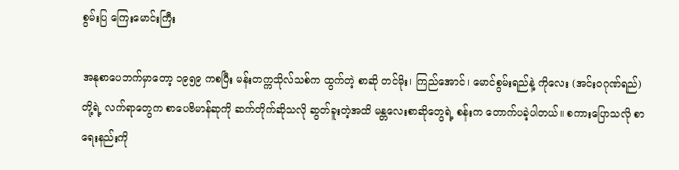စွမ်းပြ ကြေးမောင်းကြီး

အနုစာပေဘက်မှာတော့ ၁၉၅၉ ကစပြီး မန်းတက္ကသိုလ်သစ်က ထွက်တဲ့ စာဆို တင်မိုး၊ ကြည်အောင်၊ မောင်စွမ်းရည်နဲ့ ကိုလေး (အင်း၀ဂုဏ်ရည်) တို့ရဲ့ လက်ရာတွေက စာပေဗိမာန်ဆုကို ဆက်တိုက်ဆိုသလို ဆွတ်ခူးတဲ့အထိ မန္တလေးစာဆိုတွေရဲ့ စန်းက တောက်ပခဲ့ပါတယ်။ စကားပြောသလို စာရေးနည်းကို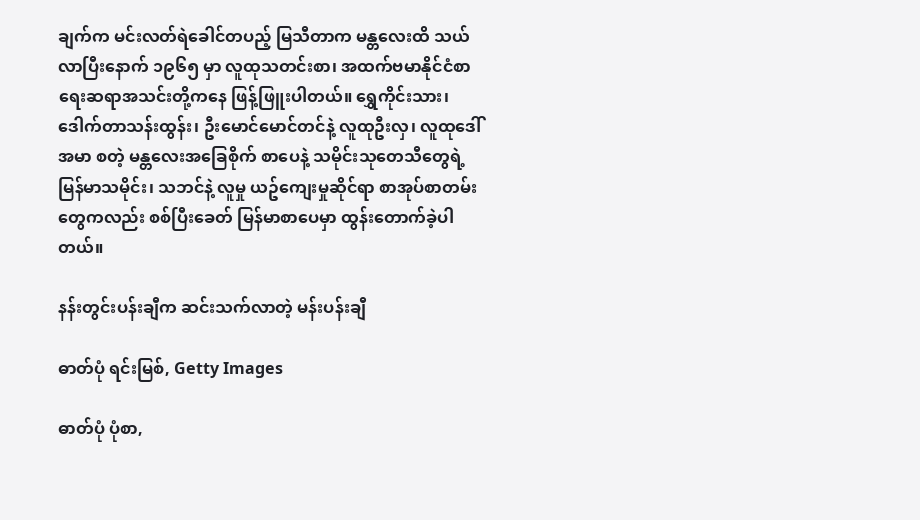ချက်က မင်းလတ်ရဲခေါင်တပည့် မြသီတာက မန္တလေးထိ သယ်လာပြီးနောက် ၁၉၆၅ မှာ လူထုသတင်းစာ၊ အထက်ဗမာနိုင်ငံစာရေးဆရာအသင်းတို့ကနေ ဖြန့်ဖြူးပါတယ်။ ရွှေကိုင်းသား၊ ဒေါက်တာသန်းထွန်း၊ ဦးမောင်မောင်တင်နဲ့ လူထုဦးလှ၊ လူထုဒေါ်အမာ စတဲ့ မန္တလေးအခြေစိုက် စာပေနဲ့ သမိုင်းသုတေသီတွေရဲ့ မြန်မာသမိုင်း၊ သဘင်နဲ့ လူမှု ယဥ်ကျေးမှုဆိုင်ရာ စာအုပ်စာတမ်းတွေကလည်း စစ်ပြီးခေတ် မြန်မာစာပေမှာ ထွန်းတောက်ခဲ့ပါတယ်။

နန်းတွင်းပန်းချီက ဆင်းသက်လာတဲ့ မန်းပန်းချီ

ဓာတ်ပုံ ရင်းမြစ်, Getty Images

ဓာတ်ပုံ ပုံစာ,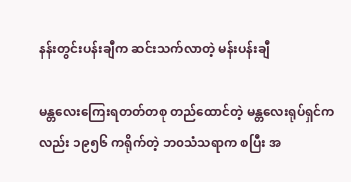နန်းတွင်းပန်းချီက ဆင်းသက်လာတဲ့ မန်းပန်းချီ

မန္တလေးကြေးရတတ်တစု တည်ထောင်တဲ့ မန္တလေးရုပ်ရှင်ကလည်း ၁၉၅၆ ကရိုက်တဲ့ ဘ၀သံသရာက စပြီး အ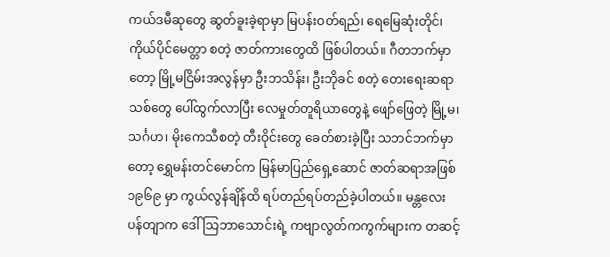ကယ်ဒမီဆုတွေ ဆွတ်ခူးခဲ့ရာမှာ မြပန်းဝတ်ရည်၊ ရေမြေဆုံးတိုင်၊ ကိုယ်ပိုင်မေတ္တာ စတဲ့ ဇာတ်ကားတွေထိ ဖြစ်ပါတယ်။ ဂီတဘက်မှာတော့ မြို့မငြိမ်းအလွန်မှာ ဦးဘသိန်း၊ ဦးဘိုခင် စတဲ့ တေးရေးဆရာသစ်တွေ ပေါ်ထွက်လာပြီး လေမှုတ်တူရိယာတွေနဲ့ ဖျော်ဖြေတဲ့ မြို့မ၊ သင်္ဂဟ၊ မိုးကေသီစတဲ့ တီးဝိုင်းတွေ ခေတ်စားခဲ့ပြီး သဘင်ဘက်မှာတော့ ရွှေမန်းတင်မောင်က မြန်မာပြည်ရှေ့ဆောင် ဇာတ်ဆရာအဖြစ် ၁၉၆၉ မှာ ကွယ်လွန်ချိန်ထိ ရပ်တည်ရပ်တည်ခဲ့ပါတယ်။ မန္တလေးပန်တျာက ဒေါ်သြဘာသောင်းရဲ့ ကဗျာလွတ်ကကွက်များက တဆင့်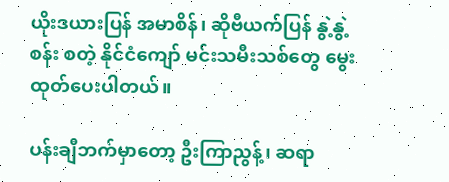ယိုးဒယားပြန် အမာစိန်၊ ဆိုဗီယက်ပြန် နွဲ့နွဲ့စန်း စတဲ့ နိုင်ငံကျော် မင်းသမီးသစ်တွေ မွေးထုတ်ပေးပါတယ်။

ပန်းချီဘက်မှာတော့ ဦးကြာညွန့်၊ ဆရာ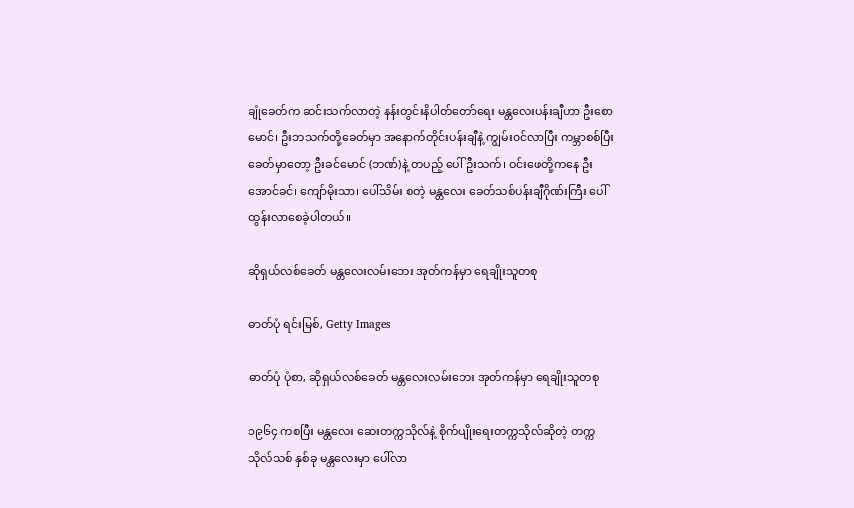ချုံခေတ်က ဆင်းသက်လာတဲ့ နန်းတွင်းနိပါတ်တော်ရေး မန္တလေးပန်းချီဟာ ဦးစောမောင်၊ ဦးဘသက်တို့ခေတ်မှာ အနောက်တိုင်းပန်းချီနဲ့ ကျွမ်း၀င်လာပြီး ကမ္ဘာစစ်ပြီးခေတ်မှာတော့ ဦးခင်မောင် (ဘဏ်)နဲ့ တပည့် ပေါ်ဦးသက်၊ ဝင်းဖေတို့ကနေ ဦးအောင်ခင်၊ ကျော်မိုးသာ၊ ပေါ်သိမ်း စတဲ့ မန္တလေး ခေတ်သစ်ပန်းချီဂိုဏ်းကြီး ပေါ်ထွန်းလာစေခဲ့ပါတယ်။

ဆိုရှယ်လစ်ခေတ် မန္တလေးလမ်းဘေး အုတ်ကန်မှာ ရေချိုးသူတစု

ဓာတ်ပုံ ရင်းမြစ်, Getty Images

ဓာတ်ပုံ ပုံစာ, ဆိုရှယ်လစ်ခေတ် မန္တလေးလမ်းဘေး အုတ်ကန်မှာ ရေချိုးသူတစု

၁၉၆၄ ကစပြီး မန္တလေး ဆေးတက္ကသိုလ်နဲ့ စိုက်ပျိုးရေးတက္ကသိုလ်ဆိုတဲ့ တက္ကသိုလ်သစ် နှစ်ခု မန္တလေးမှာ ပေါ်လာ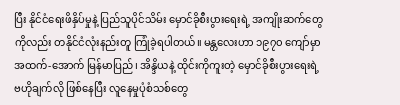ပြီး နိုင်ငံရေးဖိနှိပ်မှုနဲ့ ပြည်သူပိုင်သိမ်း မှောင်ခိုစီးပွားရေးရဲ့ အကျိုးဆက်တွေကိုလည်း တနိုင်ငံလုံးနည်းတူ ကြုံခဲ့ရပါတယ်။ မန္တလေးဟာ ၁၉၇၀ ကျော်မှာ အထက်-အောက် မြန်မာပြည်၊ အိန္ဒိယနဲ့ ထိုင်းကိုကူးတဲ့ မှောင်ခိုစီးပွားရေးရဲ့ ဗဟိုချက်လို ဖြစ်နေပြီး လူနေမှုပုံစံသစ်တွေ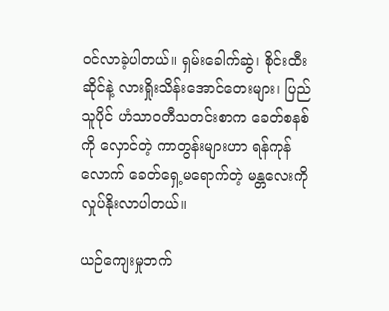၀င်လာခဲ့ပါတယ်။ ရှမ်းခေါက်ဆွဲ၊ စိုင်းထီးဆိုင်နဲ့ လားရှိုးသိန်းအောင်တေးများ၊ ပြည်သူပိုင် ဟံသာ၀တီသတင်းစာက ခေတ်စနစ်ကို လှောင်တဲ့ ကာတွန်းများဟာ ရန်ကုန်လောက် ခေတ်ရှေ့မရောက်တဲ့ မန္တလေးကို လှုပ်နိုးလာပါတယ်။

ယဉ်ကျေးမှုဘက်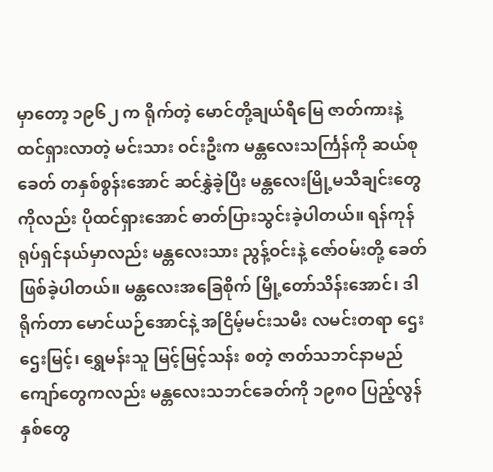မှာတော့ ၁၉၆၂ က ရိုက်တဲ့ မောင်တို့ချယ်ရီမြေ ဇာတ်ကားနဲ့ ထင်ရှားလာတဲ့ မင်းသား ဝင်းဦးက မန္တလေးသင်္ကြန်ကို ဆယ်စုခေတ် တနှစ်စွန်းအောင် ဆင်နွှဲခဲ့ပြီး မန္တလေးမြို့မသီချင်းတွေကိုလည်း ပိုထင်ရှားအောင် ဓာတ်ပြားသွင်းခဲ့ပါတယ်။ ရန်ကုန်ရုပ်ရှင်နယ်မှာလည်း မန္တလေးသား ညွန့်ဝင်းနဲ့ ဇော်ဝမ်းတို့ ခေတ် ဖြစ်ခဲ့ပါတယ်။ မန္တလေးအခြေစိုက် မြို့တော်သိန်းအောင်၊ ဒါရိုက်တာ မောင်ယဉ်အောင်နဲ့ အငြိမ့်မင်းသမီး လမင်းတရာ ဌေးဌေးမြင့်၊ ရွှေမန်းသူ မြင့်မြင့်သန်း စတဲ့ ဇာတ်သဘင်နာမည်ကျော်တွေကလည်း မန္တလေးသဘင်ခေတ်ကို ၁၉၈ဝ ပြည့်လွန်နှစ်တွေ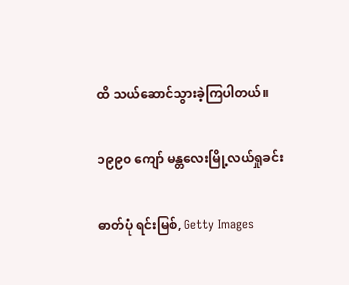ထိ သယ်ဆောင်သွားခဲ့ကြပါတယ်။

၁၉၉၀ ကျော် မန္တလေးမြို့လယ်ရှုခင်း

ဓာတ်ပုံ ရင်းမြစ်, Getty Images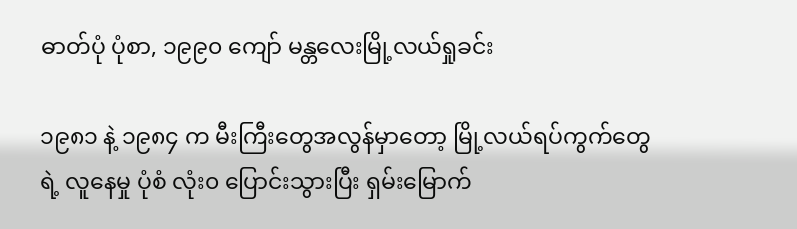ဓာတ်ပုံ ပုံစာ, ၁၉၉၀ ကျော် မန္တလေးမြို့လယ်ရှုခင်း

၁၉၈၁ နဲ့ ၁၉၈၄ က မီးကြီးတွေအလွန်မှာတော့ မြို့လယ်ရပ်ကွက်တွေရဲ့ လူနေမှု ပုံစံ လုံး၀ ပြောင်းသွားပြီး ရှမ်းမြောက်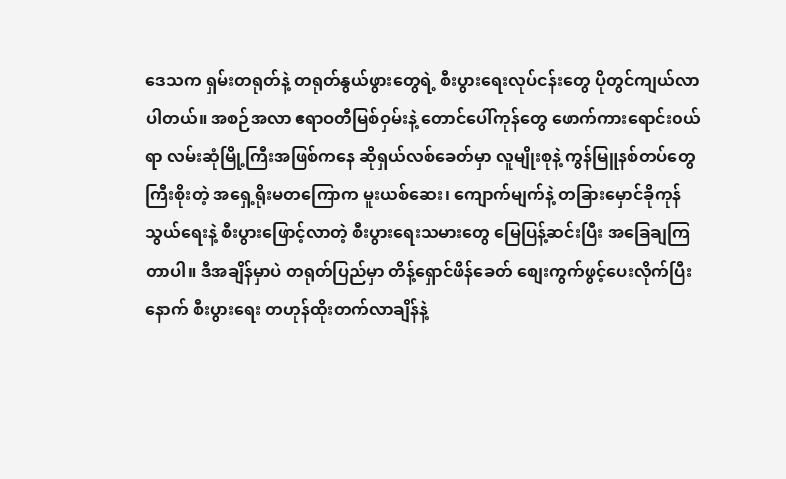ဒေသက ရှမ်းတရုတ်နဲ့ တရုတ်နွယ်ဖွားတွေရဲ့ စီးပွားရေးလုပ်ငန်းတွေ ပိုတွင်ကျယ်လာပါတယ်။ အစဉ်အလာ ဧရာဝတီမြစ်ဝှမ်းနဲ့ တောင်ပေါ်ကုန်တွေ ဖောက်ကားရောင်း၀ယ်ရာ လမ်းဆုံမြို့ကြီးအဖြစ်ကနေ ဆိုရှယ်လစ်ခေတ်မှာ လူမျိုးစုနဲ့ ကွန်မြူနစ်တပ်တွေ ကြီးစိုးတဲ့ အရှေ့ရိုးမတကြောက မူးယစ်ဆေး၊ ကျောက်မျက်နဲ့ တခြားမှောင်ခိုကုန်သွယ်ရေးနဲ့ စီးပွားဖြောင့်လာတဲ့ စီးပွားရေးသမားတွေ မြေပြန့်ဆင်းပြီး အခြေချကြတာပါ။ ဒီအချိန်မှာပဲ တရုတ်ပြည်မှာ တိန့်ရှောင်ဖိန်ခေတ် စျေးကွက်ဖွင့်ပေးလိုက်ပြီးနောက် စီးပွားရေး တဟုန်ထိုးတက်လာချိန်နဲ့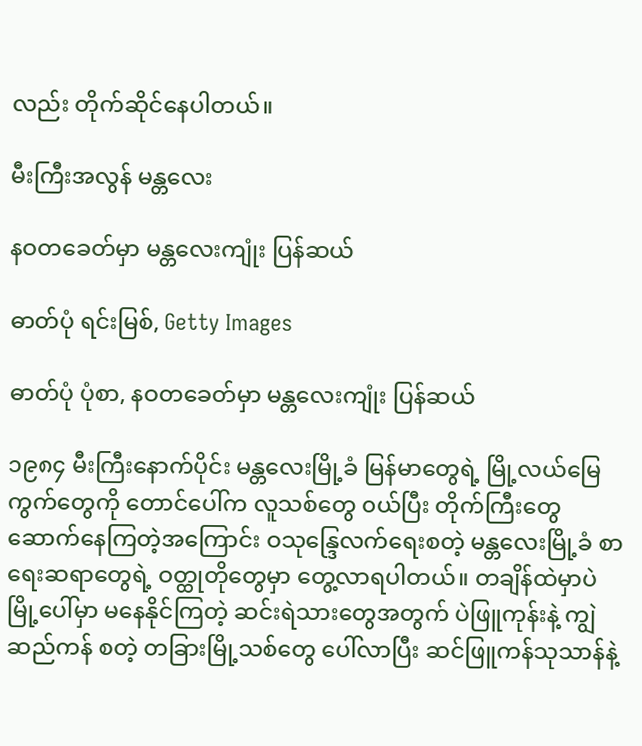လည်း တိုက်ဆိုင်နေပါတယ်။

မီးကြီးအလွန် မန္တလေး

နဝတခေတ်မှာ မန္တလေးကျုံး ပြန်ဆယ်

ဓာတ်ပုံ ရင်းမြစ်, Getty Images

ဓာတ်ပုံ ပုံစာ, နဝတခေတ်မှာ မန္တလေးကျုံး ပြန်ဆယ်

၁၉၈၄ မီးကြီးနောက်ပိုင်း မန္တလေးမြို့ခံ မြန်မာတွေရဲ့ မြို့လယ်မြေကွက်တွေကို တောင်ပေါ်က လူသစ်တွေ ၀ယ်ပြီး တိုက်ကြီးတွေ ဆောက်နေကြတဲ့အကြောင်း ဝသုန္ဒြေလက်ရေးစတဲ့ မန္တလေးမြို့ခံ စာရေးဆရာတွေရဲ့ ဝတ္ထုတိုတွေမှာ တွေ့လာရပါတယ်။ တချိန်ထဲမှာပဲ မြို့ပေါ်မှာ မနေနိုင်ကြတဲ့ ဆင်းရဲသားတွေအတွက် ပဲဖြူကုန်းနဲ့ ကျွဲဆည်ကန် စတဲ့ တခြားမြို့သစ်တွေ ပေါ်လာပြီး ဆင်ဖြူကန်သုသာန်နဲ့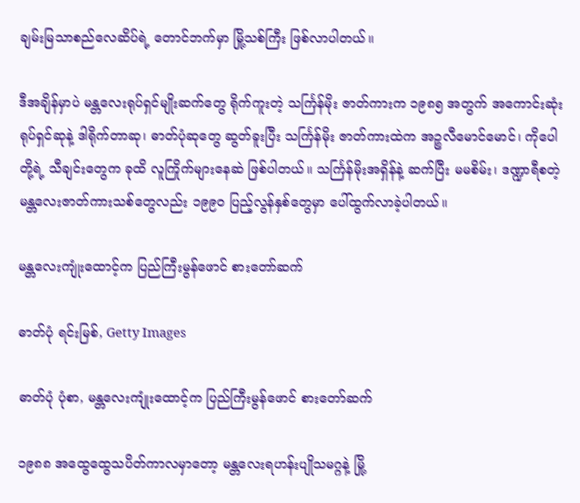ချမ်းမြသာစည်လေဆိပ်ရဲ့ တောင်ဘက်မှာ မြို့သစ်ကြီး ဖြစ်လာပါတယ်။

ဒီအချိန်မှာပဲ မန္တလေးရုပ်ရှင်မျိုးဆက်တွေ ရိုက်ကူးတဲ့ သင်္ကြန်မိုး ဇာတ်ကားက ၁၉၈၅ အတွက် အကောင်းဆုံး ရုပ်ရှင်ဆုနဲ့ ဒါရိုက်တာဆု၊ ဓာတ်ပုံဆုတွေ ဆွတ်ခူးပြီး သင်္ကြန်မိုး ဇာတ်ကားထဲက အဉ္စလီမောင်မောင်၊ ကိုပေါတို့ရဲ့ သီချင်းတွေက ခုထိ လူကြိုက်များနေဆဲ ဖြစ်ပါတယ်။ သင်္ကြန်မိုးအရှိန်နဲ့ ဆက်ပြီး မမစိမ်း၊ ဒဏ္ဍာရီစတဲ့ မန္တလေးဇာတ်ကားသစ်တွေလည်း ၁၉၉၀ ပြည့်လွန်နှစ်တွေမှာ ပေါ်ထွက်လာခဲ့ပါတယ်။

မန္တလေးကျုံးထောင့်က ပြည်ကြီးမွန်ဖောင် စားတော်ဆက်

ဓာတ်ပုံ ရင်းမြစ်, Getty Images

ဓာတ်ပုံ ပုံစာ, မန္တလေးကျုံးထောင့်က ပြည်ကြီးမွန်ဖောင် စားတော်ဆက်

၁၉၈၈ အထွေထွေသပိတ်ကာလမှာတော့ မန္တလေးရဟန်းပျိုသမဂ္ဂနဲ့ မြို့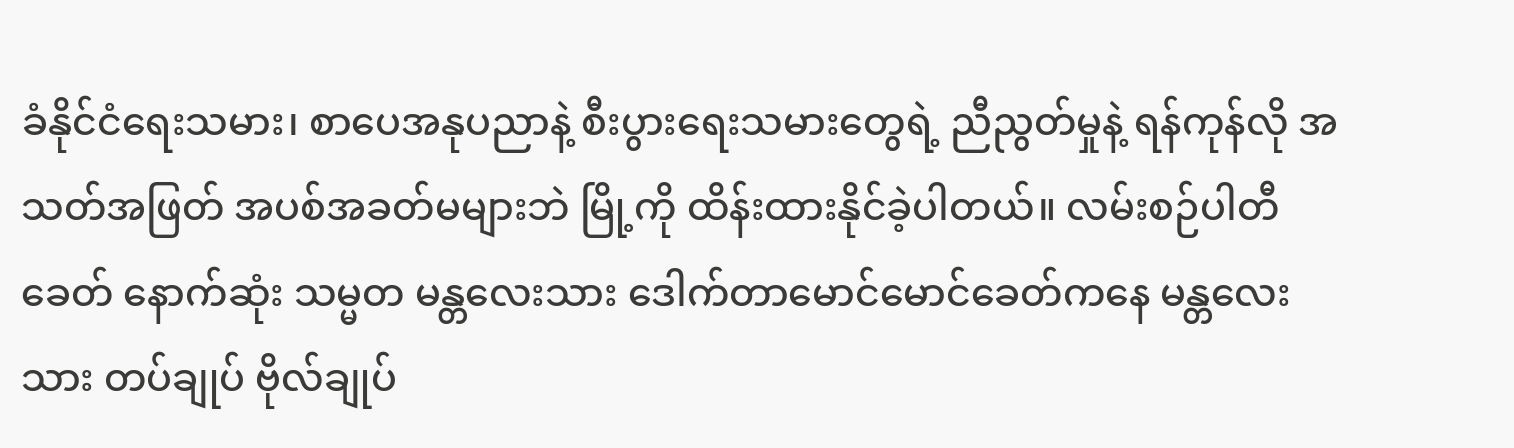ခံနိုင်ငံရေးသမား၊ စာပေအနုပညာနဲ့ စီးပွားရေးသမားတွေရဲ့ ညီညွတ်မှုနဲ့ ရန်ကုန်လို အသတ်အဖြတ် အပစ်အခတ်မများဘဲ မြို့ကို ထိန်းထားနိုင်ခဲ့ပါတယ်။ လမ်းစဉ်ပါတီခေတ် နောက်ဆုံး သမ္မတ မန္တလေးသား ဒေါက်တာမောင်မောင်ခေတ်ကနေ မန္တလေးသား တပ်ချုပ် ဗိုလ်ချုပ်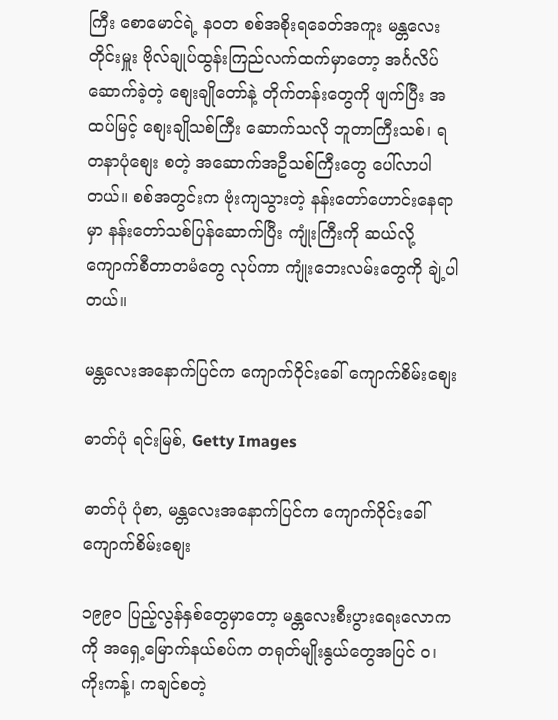ကြီး စောမောင်ရဲ့ န၀တ စစ်အစိုးရခေတ်အကူး မန္တလေးတိုင်းမှူး ဗိုလ်ချုပ်ထွန်းကြည်လက်ထက်မှာတော့ အင်္ဂလိပ်ဆောက်ခဲ့တဲ့ စျေးချိုတော်နဲ့ တိုက်တန်းတွေကို ဖျက်ပြီး အထပ်မြင့် စျေးချိုသစ်ကြီး ဆောက်သလို ဘူတာကြီးသစ်၊ ရတနာပုံစျေး စတဲ့ အဆောက်အဦသစ်ကြီးတွေ ပေါ်လာပါတယ်။ စစ်အတွင်းက ဗုံးကျသွားတဲ့ နန်းတော်ဟောင်းနေရာမှာ နန်းတော်သစ်ပြန်ဆောက်ပြီး ကျုံးကြီးကို ဆယ်လို့ ကျောက်စီတာတမံတွေ လုပ်ကာ ကျုံးဘေးလမ်းတွေကို ချဲ့ပါတယ်။

မန္တလေးအနောက်ပြင်က ကျောက်၀ိုင်းခေါ် ကျောက်စိမ်းစျေး

ဓာတ်ပုံ ရင်းမြစ်, Getty Images

ဓာတ်ပုံ ပုံစာ, မန္တလေးအနောက်ပြင်က ကျောက်၀ိုင်းခေါ် ကျောက်စိမ်းစျေး

၁၉၉၀ ပြည့်လွန်နှစ်တွေမှာတော့ မန္တလေးစီးပွားရေးလောကကို အရှေ့မြောက်နယ်စပ်က တရုတ်မျိုးနွယ်တွေအပြင် ၀၊ ကိုးကန့်၊ ကချင်စတဲ့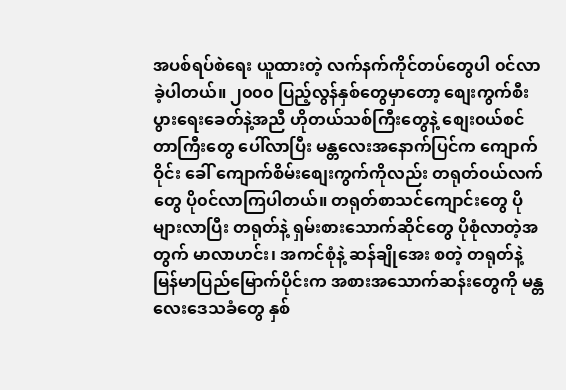အပစ်ရပ်စဲရေး ယူထားတဲ့ လက်နက်ကိုင်တပ်တွေပါ ၀င်လာခဲ့ပါတယ်။ ၂၀၀၀ ပြည့်လွန်နှစ်တွေမှာတော့ စျေးကွက်စီးပွားရေးခေတ်နဲ့အညီ ဟိုတယ်သစ်ကြီးတွေနဲ့ စျေး၀ယ်စင်တာကြီးတွေ ပေါ်လာပြီး မန္တလေးအနောက်ပြင်က ကျောက်ဝိုင်း ခေါ် ကျောက်စိမ်းစျေးကွက်ကိုလည်း တရုတ်၀ယ်လက်တွေ ပို၀င်လာကြပါတယ်။ တရုတ်စာသင်ကျောင်းတွေ ပိုများလာပြီး တရုတ်နဲ့ ရှမ်းစားသောက်ဆိုင်တွေ ပိုစုံလာတဲ့အတွက် မာလာဟင်း၊ အကင်စုံနဲ့ ဆန်ချိုအေး စတဲ့ တရုတ်နဲ့ မြန်မာပြည်မြောက်ပိုင်းက အစားအသောက်ဆန်းတွေကို မန္တလေးဒေသခံတွေ နှစ်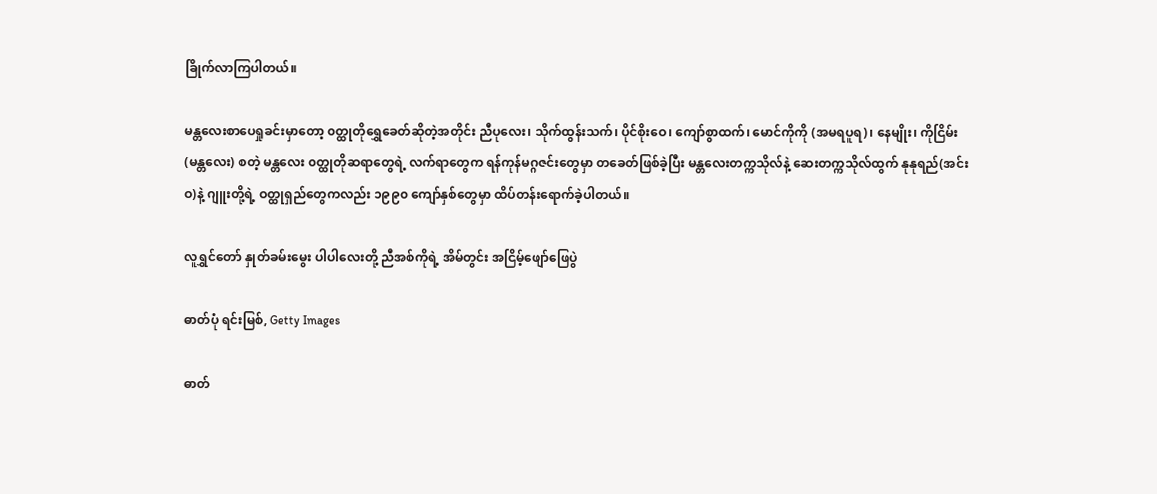ခြိုက်လာကြပါတယ်။

မန္တလေးစာပေရှုခင်းမှာတော့ ၀တ္ထုတိုရွှေခေတ်ဆိုတဲ့အတိုင်း ညီပုလေး၊ သိုက်ထွန်းသက်၊ ပိုင်စိုးဝေ၊ ကျော်စွာထက်၊ မောင်ကိုကို (အမရပူရ)၊ နေမျိုး၊ ကိုငြိမ်း (မန္တလေး) စတဲ့ မန္တလေး ၀တ္ထုတိုဆရာတွေရဲ့ လက်ရာတွေက ရန်ကုန်မဂ္ဂဇင်းတွေမှာ တခေတ်ဖြစ်ခဲ့ပြီး မန္တလေးတက္ကသိုလ်နဲ့ ဆေးတက္ကသိုလ်ထွက် နုနုရည်(အင်းဝ)နဲ့ ဂျူးတို့ရဲ့ ဝတ္ထုရှည်တွေကလည်း ၁၉၉၀ ကျော်နှစ်တွေမှာ ထိပ်တန်းရောက်ခဲ့ပါတယ်။

လူရွှင်တော် နှုတ်ခမ်းမွေး ပါပါလေးတို့ ညီအစ်ကိုရဲ့ အိမ်တွင်း အငြိမ့်ဖျော်ဖြေပွဲ

ဓာတ်ပုံ ရင်းမြစ်, Getty Images

ဓာတ်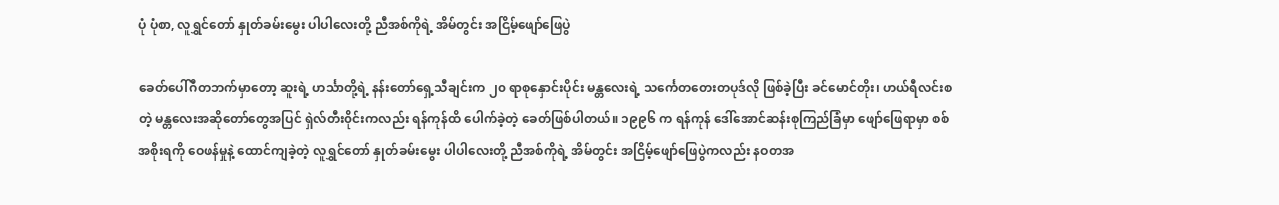ပုံ ပုံစာ, လူရွှင်တော် နှုတ်ခမ်းမွေး ပါပါလေးတို့ ညီအစ်ကိုရဲ့ အိမ်တွင်း အငြိမ့်ဖျော်ဖြေပွဲ

ခေတ်ပေါ်ဂီတဘက်မှာတော့ ဆူးရဲ့ ဟင်္သာတို့ရဲ့ နန်းတော်ရှေ့သီချင်းက ၂၀ ရာစုနှောင်းပိုင်း မန္တလေးရဲ့ သင်္ကေတတေးတပုဒ်လို ဖြစ်ခဲ့ပြီး ခင်မောင်တိုး၊ ဟယ်ရီလင်းစတဲ့ မန္တလေးအဆိုတော်တွေအပြင် ရှဲလ်တီး၀ိုင်းကလည်း ရန်ကုန်ထိ ပေါက်ခဲ့တဲ့ ခေတ်ဖြစ်ပါတယ်။ ၁၉၉၆ က ရန်ကုန် ဒေါ်အောင်ဆန်းစုကြည်ခြံမှာ ဖျော်ဖြေရာမှာ စစ်အစိုးရကို ဝေဖန်မှုနဲ့ ထောင်ကျခဲ့တဲ့ လူရွှင်တော် နှုတ်ခမ်းမွေး ပါပါလေးတို့ ညီအစ်ကိုရဲ့ အိမ်တွင်း အငြိမ့်ဖျော်ဖြေပွဲကလည်း နဝတအ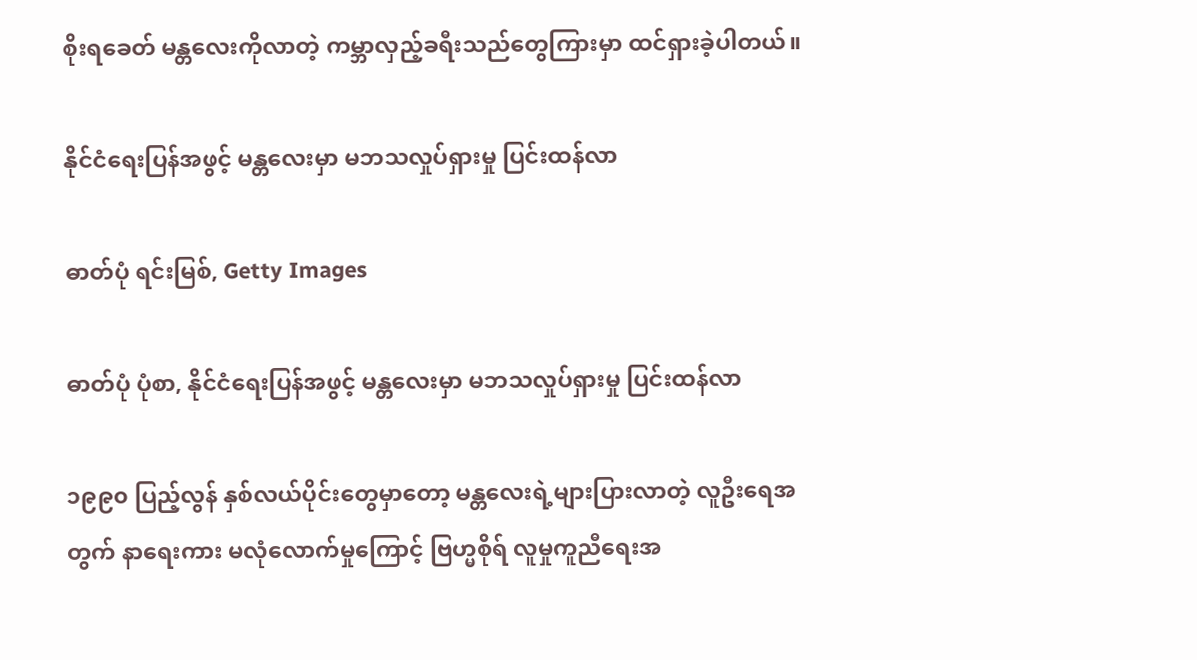စိုးရခေတ် မန္တလေးကိုလာတဲ့ ကမ္ဘာလှည့်ခရီးသည်တွေကြားမှာ ထင်ရှားခဲ့ပါတယ်။

နိုင်ငံရေးပြန်အဖွင့် မန္တလေးမှာ မဘသလှုပ်ရှားမှု ပြင်းထန်လာ

ဓာတ်ပုံ ရင်းမြစ်, Getty Images

ဓာတ်ပုံ ပုံစာ, နိုင်ငံရေးပြန်အဖွင့် မန္တလေးမှာ မဘသလှုပ်ရှားမှု ပြင်းထန်လာ

၁၉၉၀ ပြည့်လွန် နှစ်လယ်ပိုင်းတွေမှာတော့ မန္တလေးရဲ့များပြားလာတဲ့ လူဦးရေအတွက် နာရေးကား မလုံလောက်မှုကြောင့် ဗြဟ္မစိုရ် လူမှုကူညီရေးအ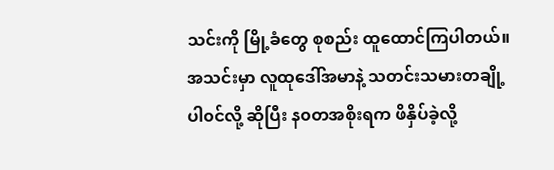သင်းကို မြို့ခံတွေ စုစည်း ထူထောင်ကြပါတယ်။ အသင်းမှာ လူထုဒေါ်အမာနဲ့ သတင်းသမားတချို့ ပါ၀င်လို့ ဆိုပြီး န၀တအစိုးရက ဖိနှိပ်ခဲ့လို့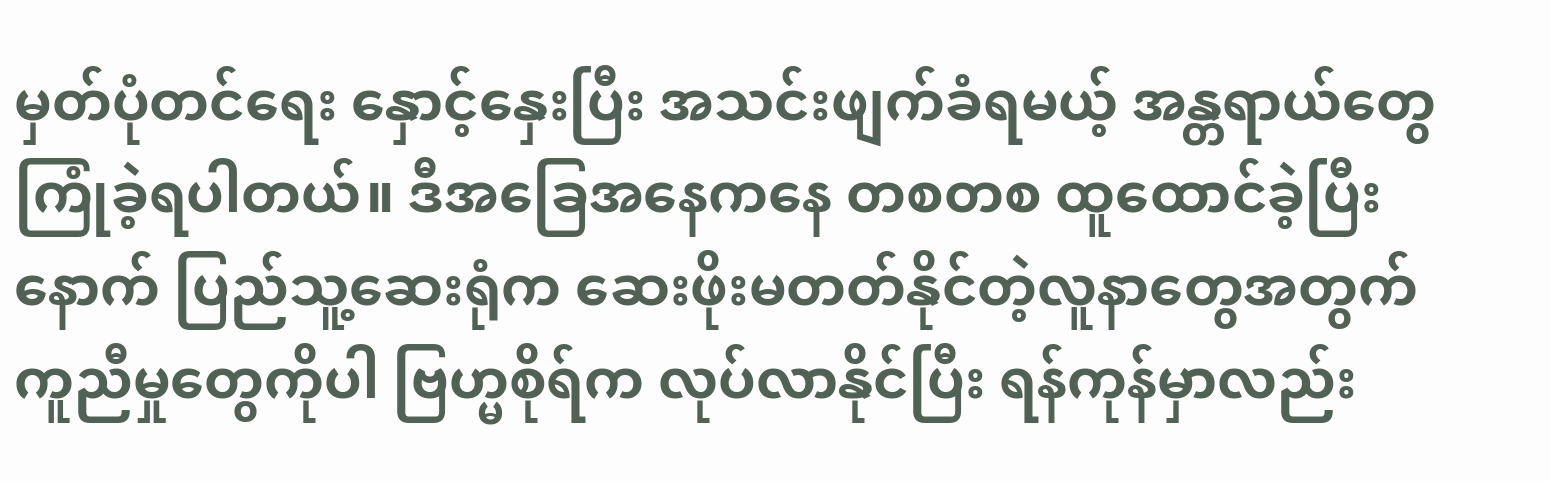မှတ်ပုံတင်ရေး နှောင့်နှေးပြီး အသင်းဖျက်ခံရမယ့် အန္တရာယ်တွေ ကြုံခဲ့ရပါတယ်။ ဒီအခြေအနေကနေ တစတစ ထူထောင်ခဲ့ပြီးနောက် ပြည်သူ့ဆေးရုံက ဆေးဖိုးမတတ်နိုင်တဲ့လူနာတွေအတွက် ကူညီမှုတွေကိုပါ ဗြဟ္မစိုရ်က လုပ်လာနိုင်ပြီး ရန်ကုန်မှာလည်း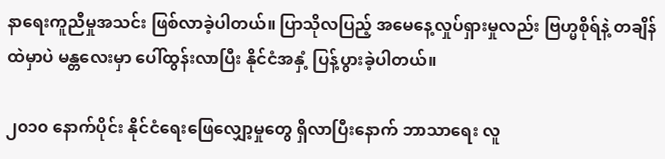နာရေးကူညီမှုအသင်း ဖြစ်လာခဲ့ပါတယ်။ ပြာသိုလပြည့် အမေနေ့လှုပ်ရှားမှုလည်း ဗြဟ္မစိုရ်နဲ့ တချိန်ထဲမှာပဲ မန္တလေးမှာ ပေါ်ထွန်းလာပြီး နိုင်ငံအနှံ့ ပြန့်ပွားခဲ့ပါတယ်။

၂၀၁၀ နောက်ပိုင်း နိုင်ငံရေးဖြေလျှော့မှုတွေ ရှိလာပြီးနောက် ဘာသာရေး လူ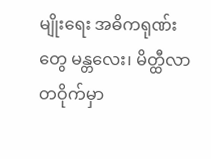မျိုးရေး အဓိကရုဏ်းတွေ မန္တလေး၊ မိတ္ထီလာတဝိုက်မှာ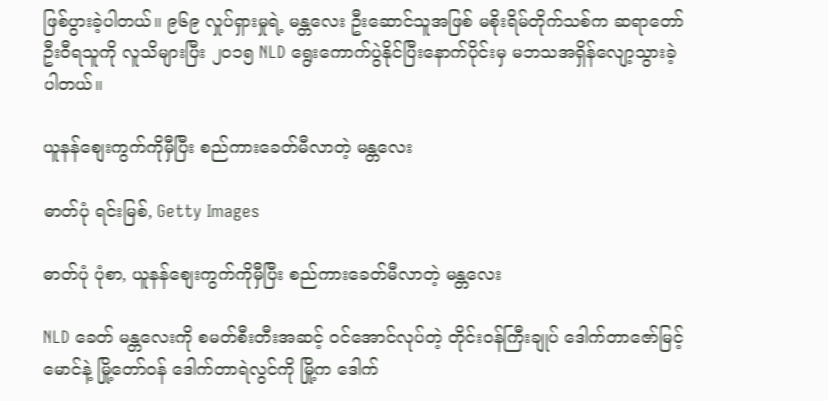ဖြစ်ပွားခဲ့ပါတယ်။ ၉၆၉ လှုပ်ရှားမှုရဲ့ မန္တလေး ဦးဆောင်သူအဖြစ် မစိုးရိမ်တိုက်သစ်က ဆရာတော် ဦးဝီရသူကို လူသိများပြီး ၂၀၁၅ NLD ရွေးကောက်ပွဲနိုင်ပြီးနောက်ပိုင်းမှ မဘသအရှိန်လျော့သွားခဲ့ပါတယ်။

ယူနန်စျေးကွက်ကိုမှီပြီး စည်ကားခေတ်မီလာတဲ့ မန္တလေး

ဓာတ်ပုံ ရင်းမြစ်, Getty Images

ဓာတ်ပုံ ပုံစာ, ယူနန်စျေးကွက်ကိုမှီပြီး စည်ကားခေတ်မီလာတဲ့ မန္တလေး

NLD ခေတ် မန္တလေးကို စမတ်စီးတီးအဆင့် ၀င်အောင်လုပ်တဲ့ တိုင်း၀န်ကြီးချုပ် ဒေါက်တာဇော်မြင့်မောင်နဲ့ မြို့တော်၀န် ဒေါက်တာရဲလွင်ကို မြို့က ဒေါက်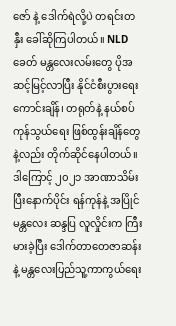ဇော် နဲ့ ဒေါက်ရဲလို့ပဲ တရင်းတနှီး ခေါ်ဆိုကြပါတယ်။ NLD ခေတ် မန္တလေးလမ်းတွေ ပိုအဆင့်မြင့်လာပြီး နိုင်ငံစီးပွားရေး ကောင်းချိန်၊ တရုတ်နဲ့ နယ်စပ်ကုန်သွယ်ရေး ဖြစ်ထွန်းချိန်တွေနဲ့လည်း တိုက်ဆိုင်နေပါတယ်။ ဒါကြောင့် ၂၀၂၁ အာဏာသိမ်းပြီးနောက်ပိုင်း ရန်ကုန်နဲ့ အပြိုင် မန္တလေး ဆန္ဒပြ လူလှိုင်းက ကြီးမားခဲ့ပြီး ဒေါက်တာတေဇာဆန်းနဲ့ မန္တလေးပြည်သူ့ကာကွယ်ရေး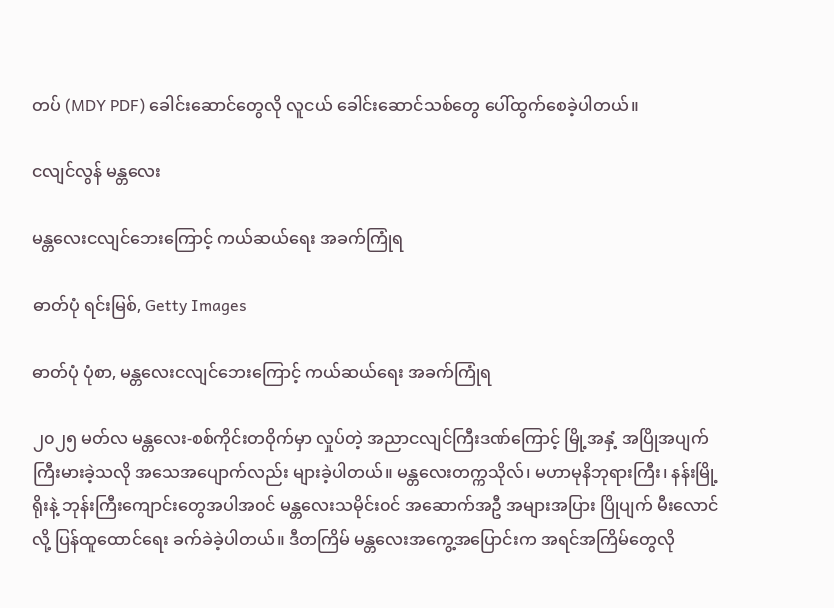တပ် (MDY PDF) ခေါင်းဆောင်တွေလို လူငယ် ခေါင်းဆောင်သစ်တွေ ပေါ်ထွက်စေခဲ့ပါတယ်။

ငလျင်လွန် မန္တလေး

မန္တလေးငလျင်ဘေးကြောင့် ကယ်ဆယ်ရေး အခက်ကြုံရ

ဓာတ်ပုံ ရင်းမြစ်, Getty Images

ဓာတ်ပုံ ပုံစာ, မန္တလေးငလျင်ဘေးကြောင့် ကယ်ဆယ်ရေး အခက်ကြုံရ

၂၀၂၅ မတ်လ မန္တလေး-စစ်ကိုင်းတဝိုက်မှာ လှုပ်တဲ့ အညာငလျင်ကြီးဒဏ်ကြောင့် မြို့အနှံ့ အပြိုအပျက်ကြီးမားခဲ့သလို အသေအပျောက်လည်း များခဲ့ပါတယ်။ မန္တလေးတက္ကသိုလ်၊ မဟာမုနိဘုရားကြီး၊ နန်းမြို့ရိုးနဲ့ ဘုန်းကြီးကျောင်းတွေအပါအ၀င် မန္တလေးသမိုင်း၀င် အဆောက်အဦ အများအပြား ပြိုပျက် မီးလောင်လို့ ပြန်ထူထောင်ရေး ခက်ခဲခဲ့ပါတယ်။ ဒီတကြိမ် မန္တလေးအကွေ့အပြောင်းက အရင်အကြိမ်တွေလို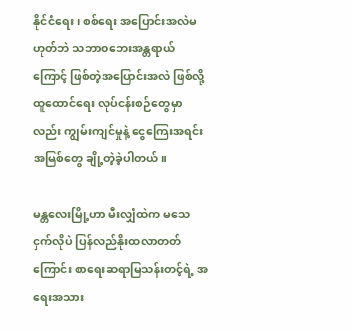နိုင်ငံရေး၊ စစ်ရေး အပြောင်းအလဲမဟုတ်ဘဲ သဘာ၀ဘေးအန္တရာယ်ကြောင့် ဖြစ်တဲ့အပြောင်းအလဲ ဖြစ်လို့ ထူထောင်ရေး လုပ်ငန်းစဉ်တွေမှာလည်း ကျွမ်းကျင်မှုနဲ့ ငွေကြေးအရင်းအမြစ်တွေ ချို့တဲ့ခဲ့ပါတယ်။

မန္တလေးမြို့ဟာ မီးလျှံထဲက မသေငှက်လိုပဲ ပြန်လည်နိုးထလာတတ်ကြောင်း စာရေးဆရာမြသန်းတင့်ရဲ့ အရေးအသား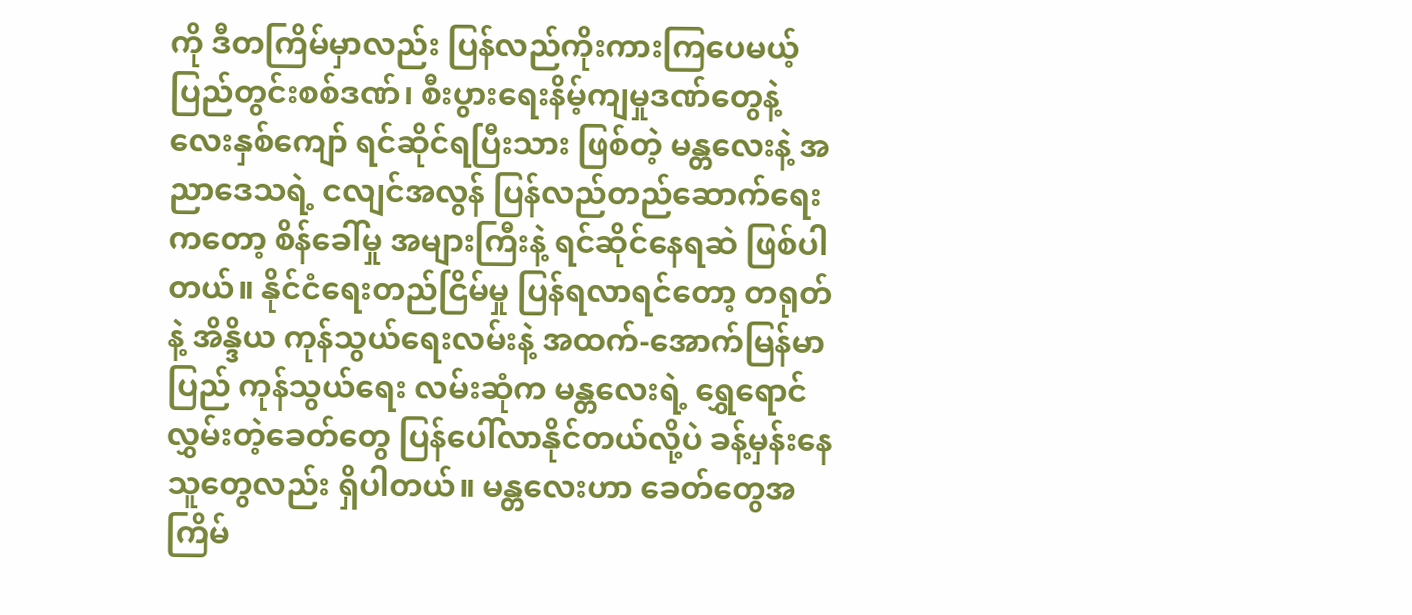ကို ဒီတကြိမ်မှာလည်း ပြန်လည်ကိုးကားကြပေမယ့် ပြည်တွင်းစစ်ဒဏ်၊ စီးပွားရေးနိမ့်ကျမှုဒဏ်တွေနဲ့ လေးနှစ်ကျော် ရင်ဆိုင်ရပြီးသား ဖြစ်တဲ့ မန္တလေးနဲ့ အညာဒေသရဲ့ ငလျင်အလွန် ပြန်လည်တည်ဆောက်ရေးကတော့ စိန်ခေါ်မှု အများကြီးနဲ့ ရင်ဆိုင်နေရဆဲ ဖြစ်ပါတယ်။ နိုင်ငံရေးတည်ငြိမ်မှု ပြန်ရလာရင်တော့ တရုတ်နဲ့ အိန္ဒိယ ကုန်သွယ်ရေးလမ်းနဲ့ အထက်-အောက်မြန်မာပြည် ကုန်သွယ်ရေး လမ်းဆုံက မန္တလေးရဲ့ ရွှေရောင်လွှမ်းတဲ့ခေတ်တွေ ပြန်ပေါ်လာနိုင်တယ်လို့ပဲ ခန့်မှန်းနေသူတွေလည်း ရှိပါတယ်။ မန္တလေးဟာ ခေတ်တွေအကြိမ်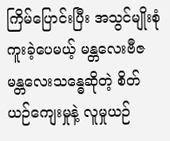ကြိမ်ပြောင်းပြီး အသွင်မျိုးစုံကူးခဲ့ပေမယ့် မန္တလေးဗီဇ မန္တလေးသန္ဓေဆိုတဲ့ စိတ်ယဉ်ကျေးမှုနဲ့ လူမှုယဉ်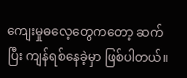ကျေးမှုဓလေ့တွေကတော့ ဆက်ပြီး ကျန်ရစ်နေခဲ့မှာ ဖြစ်ပါတယ်။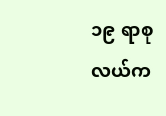၁၉ ရာစုလယ်က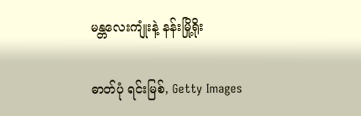မန္တလေးကျုံးနဲ့ နန်းမြို့ရိုး

ဓာတ်ပုံ ရင်းမြစ်, Getty Images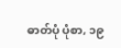ဓာတ်ပုံ ပုံစာ, ၁၉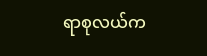ရာစုလယ်က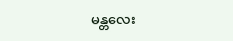မန္တလေး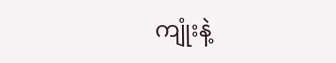ကျုံးနဲ့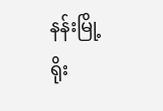နန်းမြို့ရိုး